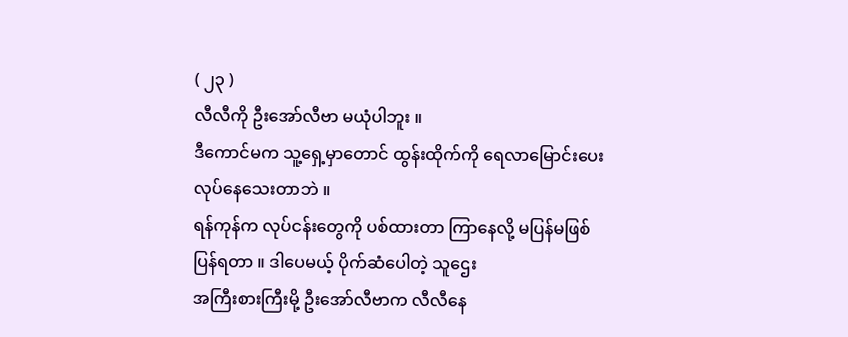( ၂၃ )
လီလီကို ဦးအော်လီဗာ မယုံပါဘူး ။
ဒီကောင်မက သူ့ရှေ့မှာတောင် ထွန်းထိုက်ကို ရေလာမြောင်းပေး လုပ်နေသေးတာဘဲ ။
ရန်ကုန်က လုပ်ငန်းတွေကို ပစ်ထားတာ ကြာနေလို့ မပြန်မဖြစ် ပြန်ရတာ ။ ဒါပေမယ့် ပိုက်ဆံပေါတဲ့ သူဌေး
အကြီးစားကြီးမို့ ဦးအော်လီဗာက လီလီနေ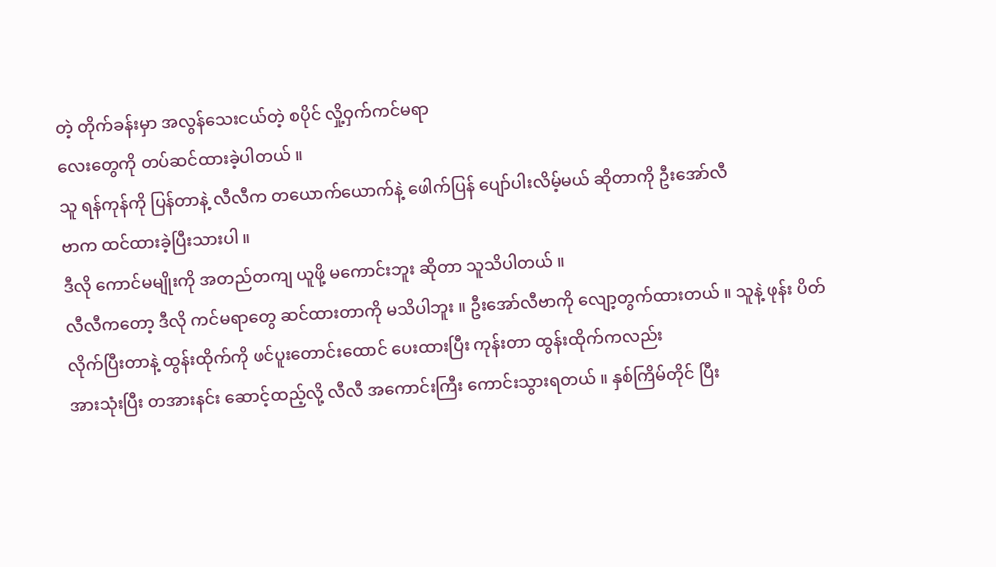တဲ့ တိုက်ခန်းမှာ အလွန်သေးငယ်တဲ့ စပိုင် လှို့ဝှက်ကင်မရာ
လေးတွေကို တပ်ဆင်ထားခဲ့ပါတယ် ။
သူ ရန်ကုန်ကို ပြန်တာနဲ့ လီလီက တယောက်ယောက်နဲ့ ဖေါက်ပြန် ပျော်ပါးလိမ့်မယ် ဆိုတာကို ဦးအော်လီ
ဗာက ထင်ထားခဲ့ပြီးသားပါ ။
ဒီလို ကောင်မမျိုးကို အတည်တကျ ယူဖို့ မကောင်းဘူး ဆိုတာ သူသိပါတယ် ။
လီလီကတော့ ဒီလို ကင်မရာတွေ ဆင်ထားတာကို မသိပါဘူး ။ ဦးအော်လီဗာကို လျော့တွက်ထားတယ် ။ သူနဲ့ ဖုန်း ပိတ်လိုက်ပြီးတာနဲ့ ထွန်းထိုက်ကို ဖင်ပူးတောင်းထောင် ပေးထားပြီး ကုန်းတာ ထွန်းထိုက်ကလည်း
အားသုံးပြီး တအားနင်း ဆောင့်ထည့်လို့ လီလီ အကောင်းကြီး ကောင်းသွားရတယ် ။ နှစ်ကြိမ်တိုင် ပြီး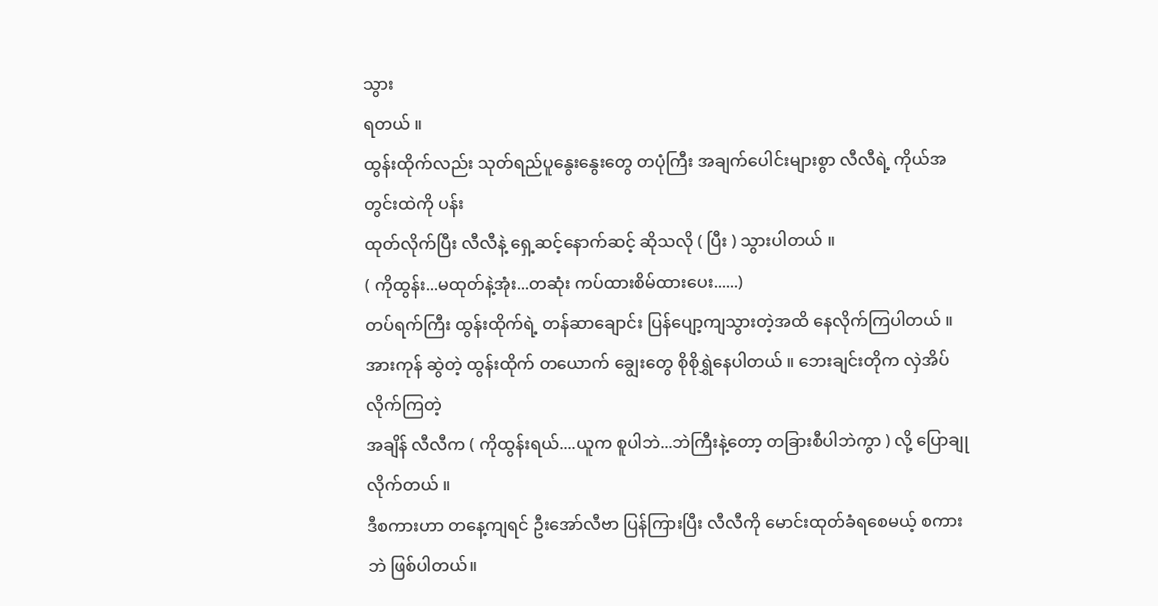သွား
ရတယ် ။
ထွန်းထိုက်လည်း သုတ်ရည်ပူနွေးနွေးတွေ တပုံကြီး အချက်ပေါင်းများစွာ လီလီရဲ့ ကိုယ်အတွင်းထဲကို ပန်း
ထုတ်လိုက်ပြီး လီလီနဲ့ ရှေ့ဆင့်နောက်ဆင့် ဆိုသလို ( ပြီး ) သွားပါတယ် ။
( ကိုထွန်း...မထုတ်နဲ့အုံး...တဆုံး ကပ်ထားစိမ်ထားပေး......)
တပ်ရက်ကြီး ထွန်းထိုက်ရဲ့ တန်ဆာချောင်း ပြန်ပျော့ကျသွားတဲ့အထိ နေလိုက်ကြပါတယ် ။
အားကုန် ဆွဲတဲ့ ထွန်းထိုက် တယောက် ချွေးတွေ စိုစိုရွှဲနေပါတယ် ။ ဘေးချင်းတိုက လှဲအိပ်လိုက်ကြတဲ့
အချိန် လီလီက ( ကိုထွန်းရယ်....ယူက စူပါဘဲ...ဘဲကြီးနဲ့တော့ တခြားစီပါဘဲကွာ ) လို့ ပြောချုလိုက်တယ် ။
ဒီစကားဟာ တနေ့ကျရင် ဦးအော်လီဗာ ပြန်ကြားပြီး လီလီကို မောင်းထုတ်ခံရစေမယ့် စကားဘဲ ဖြစ်ပါတယ်။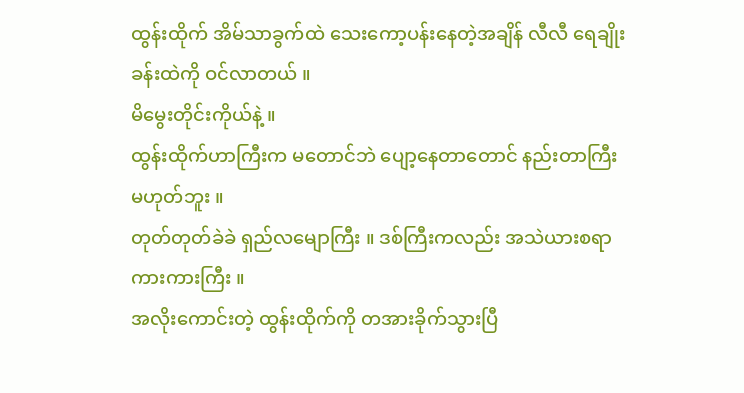ထွန်းထိုက် အိမ်သာခွက်ထဲ သေးကော့ပန်းနေတဲ့အချိန် လီလီ ရေချိုးခန်းထဲကို ဝင်လာတယ် ။
မိမွေးတိုင်းကိုယ်နဲ့ ။
ထွန်းထိုက်ဟာကြီးက မတောင်ဘဲ ပျော့နေတာတောင် နည်းတာကြီး မဟုတ်ဘူး ။
တုတ်တုတ်ခဲခဲ ရှည်လမျောကြီး ။ ဒစ်ကြီးကလည်း အသဲယားစရာ ကားကားကြီး ။
အလိုးကောင်းတဲ့ ထွန်းထိုက်ကို တအားခိုက်သွားပြီ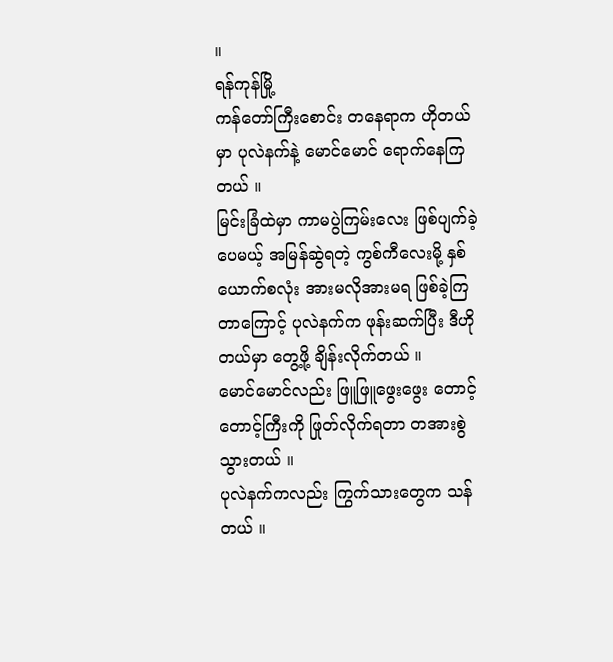။
ရန်ကုန်မြို့
ကန်တော်ကြီးစောင်း တနေရာက ဟိုတယ်မှာ ပုလဲနက်နဲ့ မောင်မောင် ရောက်နေကြတယ် ။
မြင်းခြံထဲမှာ ကာမပွဲကြမ်းလေး ဖြစ်ပျက်ခဲ့ပေမယ့် အမြန်ဆွဲရတဲ့ ကွစ်ကီလေးမို့ နှစ်ယောက်စလုံး အားမလိုအားမရ ဖြစ်ခဲ့ကြတာကြောင့် ပုလဲနက်က ဖုန်းဆက်ပြီး ဒီဟိုတယ်မှာ တွေ့ဖို့ ချိန်းလိုက်တယ် ။
မောင်မောင်လည်း ဖြူဖြူဖွေးဖွေး တောင့်တောင့်ကြီးကို ဖြုတ်လိုက်ရတာ တအားစွဲသွားတယ် ။
ပုလဲနက်ကလည်း ကြွက်သားတွေက သန်တယ် ။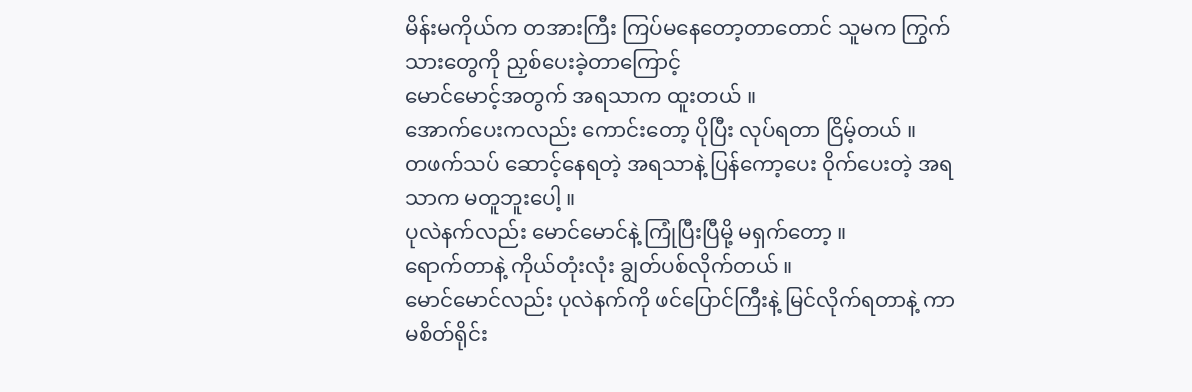မိန်းမကိုယ်က တအားကြီး ကြပ်မနေတော့တာတောင် သူမက ကြွက်သားတွေကို ညှစ်ပေးခဲ့တာကြောင့်
မောင်မောင့်အတွက် အရသာက ထူးတယ် ။
အောက်ပေးကလည်း ကောင်းတော့ ပိုပြီး လုပ်ရတာ ငြိမ့်တယ် ။
တဖက်သပ် ဆောင့်နေရတဲ့ အရသာနဲ့ ပြန်ကော့ပေး ၀ိုက်ပေးတဲ့ အရသာက မတူဘူးပေါ့ ။
ပုလဲနက်လည်း မောင်မောင်နဲ့ ကြုံပြီးပြီမို့ မရှက်တော့ ။
ရောက်တာနဲ့ ကိုယ်တုံးလုံး ချွတ်ပစ်လိုက်တယ် ။
မောင်မောင်လည်း ပုလဲနက်ကို ဖင်ပြောင်ကြီးနဲ့ မြင်လိုက်ရတာနဲ့ ကာမစိတ်ရိုင်း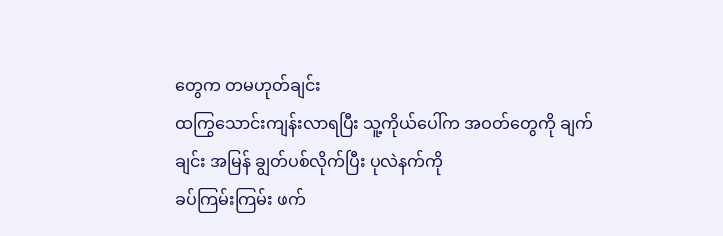တွေက တမဟုတ်ချင်း
ထကြွသောင်းကျန်းလာရပြီး သူ့ကိုယ်ပေါ်က အဝတ်တွေကို ချက်ချင်း အမြန် ချွတ်ပစ်လိုက်ပြီး ပုလဲနက်ကို
ခပ်ကြမ်းကြမ်း ဖက်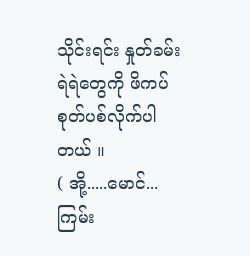သိုင်းရင်း နှုတ်ခမ်း ရဲရဲတွေကို ဖိကပ် စုတ်ပစ်လိုက်ပါတယ် ။
( အို့.....မောင်...ကြမ်း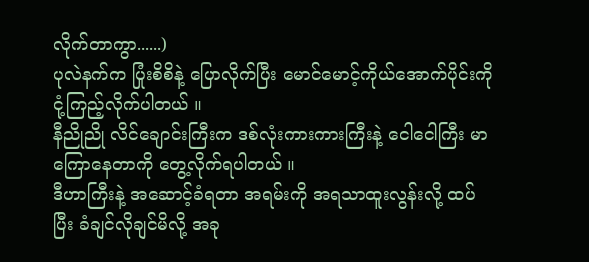လိုက်တာကွာ......)
ပုလဲနက်က ပြုံးစိစိနဲ့ ပြောလိုက်ပြီး မောင်မောင့်ကိုယ်အောက်ပိုင်းကို ငုံ့ကြည့်လိုက်ပါတယ် ။
နီညိုညို လိင်ချောင်းကြီးက ဒစ်လုံးကားကားကြီးနဲ့ ငေါငေါကြီး မာကြောနေတာကို တွေ့လိုက်ရပါတယ် ။
ဒီဟာကြီးနဲ့ အဆောင့်ခံရတာ အရမ်းကို အရသာထူးလွန်းလို့ ထပ်ပြီး ခံချင်လိုချင်မိလို့ အခု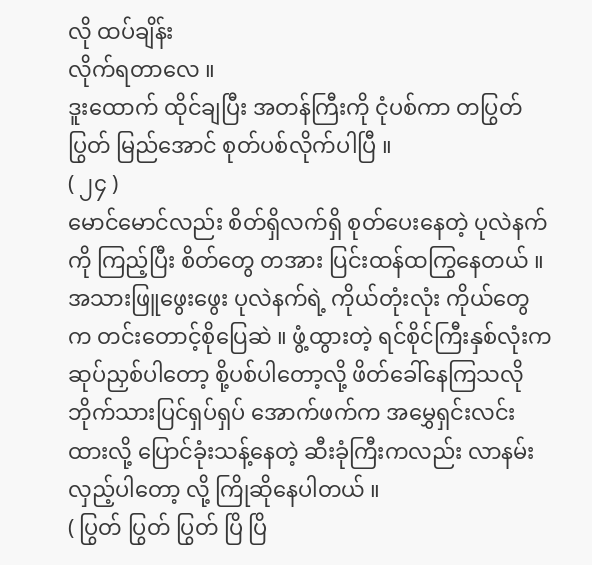လို ထပ်ချိန်း
လိုက်ရတာလေ ။
ဒူးထောက် ထိုင်ချပြီး အတန်ကြီးကို ငုံပစ်ကာ တပြွတ်ပြွတ် မြည်အောင် စုတ်ပစ်လိုက်ပါပြီ ။
( ၂၄ )
မောင်မောင်လည်း စိတ်ရှိလက်ရှိ စုတ်ပေးနေတဲ့ ပုလဲနက်ကို ကြည့်ပြီး စိတ်တွေ တအား ပြင်းထန်ထကြွနေတယ် ။
အသားဖြူဖွေးဖွေး ပုလဲနက်ရဲ့ ကိုယ်တုံးလုံး ကိုယ်တွေက တင်းတောင့်စိုပြေဆဲ ။ ဖွံ့ထွားတဲ့ ရင်စိုင်ကြီးနှစ်လုံးက ဆုပ်ညှစ်ပါတော့ စို့ပစ်ပါတော့လို့ ဖိတ်ခေါ်နေကြသလို ဘိုက်သားပြင်ရှပ်ရှပ် အောက်ဖက်က အမွှေရှင်းလင်းထားလို့ ပြောင်ခုံးသန့်နေတဲ့ ဆီးခုံကြီးကလည်း လာနမ်းလှည့်ပါတော့ လို့ ကြိုဆိုနေပါတယ် ။
( ပြွတ် ပြွတ် ပြွတ် ပြိ ပြိ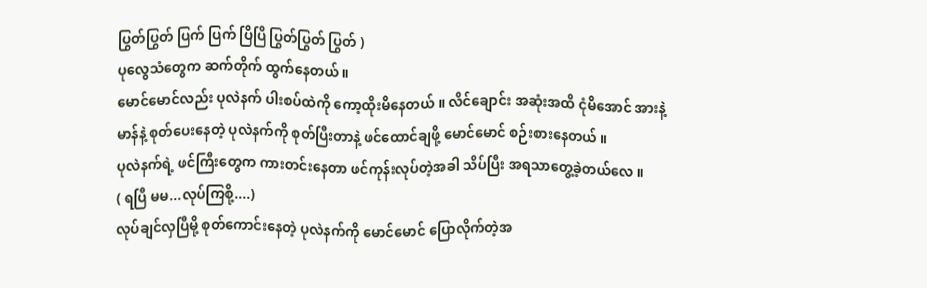ပြွတ်ပြွတ် ပြက် ပြက် ပြိပြိ ပြွတ်ပြွတ် ပြွတ် )
ပုလွေသံတွေက ဆက်တိုက် ထွက်နေတယ် ။
မောင်မောင်လည်း ပုလဲနက် ပါးစပ်ထဲကို ကော့ထိုးမိနေတယ် ။ လိင်ချောင်း အဆုံးအထိ ငုံမိအောင် အားနဲ့ မာန်နဲ့ စုတ်ပေးနေတဲ့ ပုလဲနက်ကို စုတ်ပြီးတာနဲ့ ဖင်ထောင်ချဖို့ မောင်မောင် စဉ်းစားနေတယ် ။
ပုလဲနက်ရဲ့ ဖင်ကြီးတွေက ကားတင်းနေတာ ဖင်ကုန်းလုပ်တဲ့အခါ သိပ်ပြီး အရသာတွေ့ခဲ့တယ်လေ ။
( ရပြီ မမ...လုပ်ကြစို့....)
လုပ်ချင်လှပြီမို့ စုတ်ကောင်းနေတဲ့ ပုလဲနက်ကို မောင်မောင် ပြောလိုက်တဲ့အ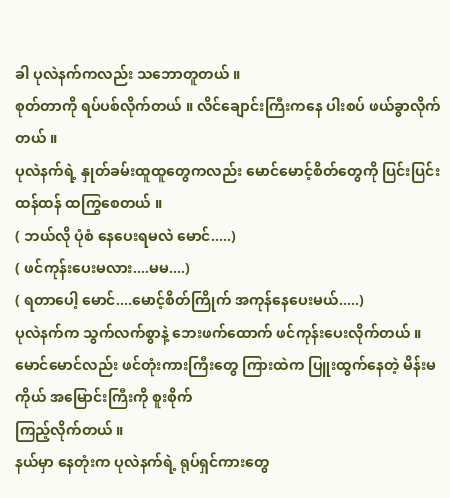ခါ ပုလဲနက်ကလည်း သဘောတူတယ် ။
စုတ်တာကို ရပ်ပစ်လိုက်တယ် ။ လိင်ချောင်းကြီးကနေ ပါးစပ် ဖယ်ခွာလိုက်တယ် ။
ပုလဲနက်ရဲ့ နှုတ်ခမ်းထူထူတွေကလည်း မောင်မောင့်စိတ်တွေကို ပြင်းပြင်းထန်ထန် ထကြွစေတယ် ။
( ဘယ်လို ပုံစံ နေပေးရမလဲ မောင်.....)
( ဖင်ကုန်းပေးမလား....မမ....)
( ရတာပေါ့ မောင်....မောင့်စိတ်ကြိုက် အကုန်နေပေးမယ်.....)
ပုလဲနက်က သွက်လက်စွာနဲ့ ဘေးဖက်ထောက် ဖင်ကုန်းပေးလိုက်တယ် ။
မောင်မောင်လည်း ဖင်တုံးကားကြီးတွေ ကြားထဲက ပြူးထွက်နေတဲ့ မိန်းမကိုယ် အမြောင်းကြီးကို စူးစိုက်
ကြည့်လိုက်တယ် ။
နယ်မှာ နေတုံးက ပုလဲနက်ရဲ့ ရုပ်ရှင်ကားတွေ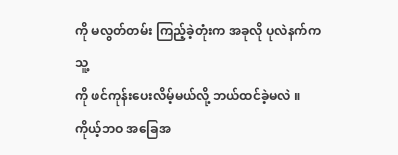ကို မလွတ်တမ်း ကြည့်ခဲ့တုံးက အခုလို ပုလဲနက်က သူ့
ကို ဖင်ကုန်းပေးလိမ့်မယ်လို့ ဘယ်ထင်ခဲ့မလဲ ။
ကိုယ့်ဘဝ အခြေအ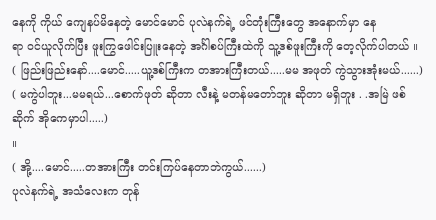နေကို ကိုယ် ကျေနပ်မိနေတဲ့ မောင်မောင် ပုလဲနက်ရဲ့ ဖင်တုံးကြီးတွေ အနောက်မှာ နေ
ရာ ဝင်ယူလိုက်ပြီး ဖူးကြွဖေါင်းပြူးနေတဲ့ အင်္ဂါစပ်ကြီးထဲကို သူ့ဒစ်ဖူးကြီးကို တေ့လိုက်ပါတယ် ။
( ဖြည်းဖြည်းနော်....မောင်.....ယူ့ဒစ်ကြီးက တအားကြီးတယ်.....မမ အဖုတ် ကွဲသွားအုံးမယ်......)
( မကွဲပါဘူး...မမရယ်...စောက်ဖုတ် ဆိုတာ လီးနဲ့ မတန်မတော်ဘူး ဆိုတာ မရှိဘူး . .အမြဲ ဖစ်ဆိုက် အိုကေမှာပါ.....)
။
( အို့....မောင်.....တအားကြီး တင်းကြပ်နေတာဘဲကွယ်......)
ပုလဲနက်ရဲ့ အသံလေးက တုန်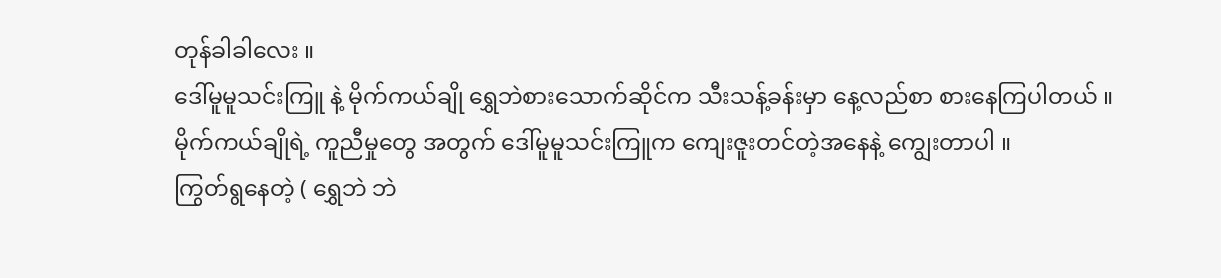တုန်ခါခါလေး ။
ဒေါ်မူမူသင်းကြူ နဲ့ မိုက်ကယ်ချို ရွှေဘဲစားသောက်ဆိုင်က သီးသန့်ခန်းမှာ နေ့လည်စာ စားနေကြပါတယ် ။
မိုက်ကယ်ချိုရဲ့ ကူညီမှုတွေ အတွက် ဒေါ်မူမူသင်းကြူက ကျေးဇူးတင်တဲ့အနေနဲ့ ကျွေးတာပါ ။
ကြွတ်ရွနေတဲ့ ( ရွှေဘဲ ဘဲ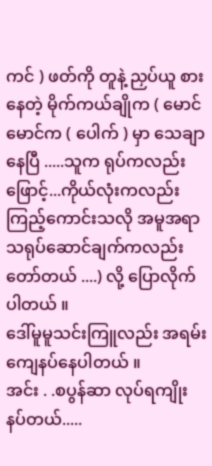ကင် ) ဖတ်ကို တူနဲ့ ညှပ်ယူ စားနေတဲ့ မိုက်ကယ်ချိုက ( မောင်မောင်က ( ပေါက် ) မှာ သေချာနေပြီ .....သူက ရုပ်ကလည်း ဖြောင့်...ကိုယ်လုံးကလည်း ကြည့်ကောင်းသလို အမူအရာ
သရုပ်ဆောင်ချက်ကလည်း တော်တယ် ....) လို့ ပြောလိုက်ပါတယ် ။
ဒေါ်မူမူသင်းကြူလည်း အရမ်းကျေနပ်နေပါတယ် ။
အင်း . .စပွန်ဆာ လုပ်ရကျိုး နပ်တယ်.....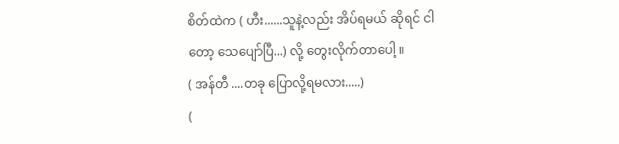စိတ်ထဲက ( ဟီး......သူနဲ့လည်း အိပ်ရမယ် ဆိုရင် ငါတော့ သေပျော်ပြီ...) လို့ တွေးလိုက်တာပေါ့ ။
( အန်တီ ....တခု ပြောလို့ရမလား.....)
(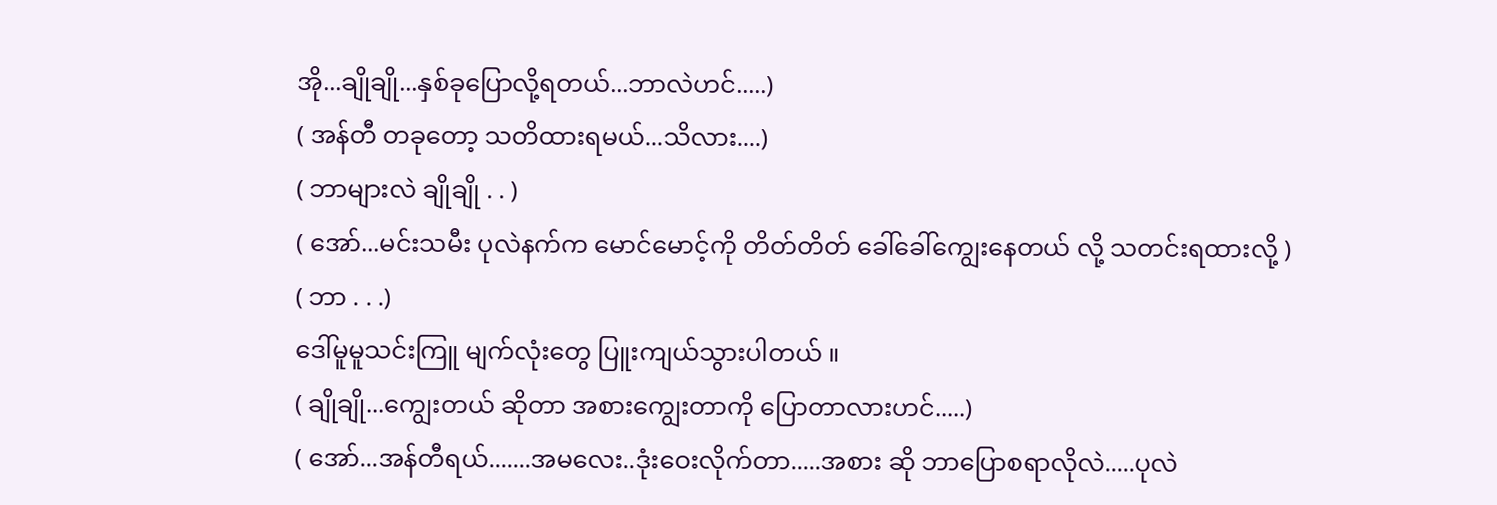အို...ချိုချို...နှစ်ခုပြောလို့ရတယ်...ဘာလဲဟင်.....)
( အန်တီ တခုတော့ သတိထားရမယ်...သိလား....)
( ဘာများလဲ ချိုချို . . )
( အော်...မင်းသမီး ပုလဲနက်က မောင်မောင့်ကို တိတ်တိတ် ခေါ်ခေါ်ကျွေးနေတယ် လို့ သတင်းရထားလို့ )
( ဘာ . . .)
ဒေါ်မူမူသင်းကြူ မျက်လုံးတွေ ပြူးကျယ်သွားပါတယ် ။
( ချိုချို...ကျွေးတယ် ဆိုတာ အစားကျွေးတာကို ပြောတာလားဟင်.....)
( အော်...အန်တီရယ်.......အမလေး..ဒုံးဝေးလိုက်တာ.....အစား ဆို ဘာပြောစရာလိုလဲ.....ပုလဲ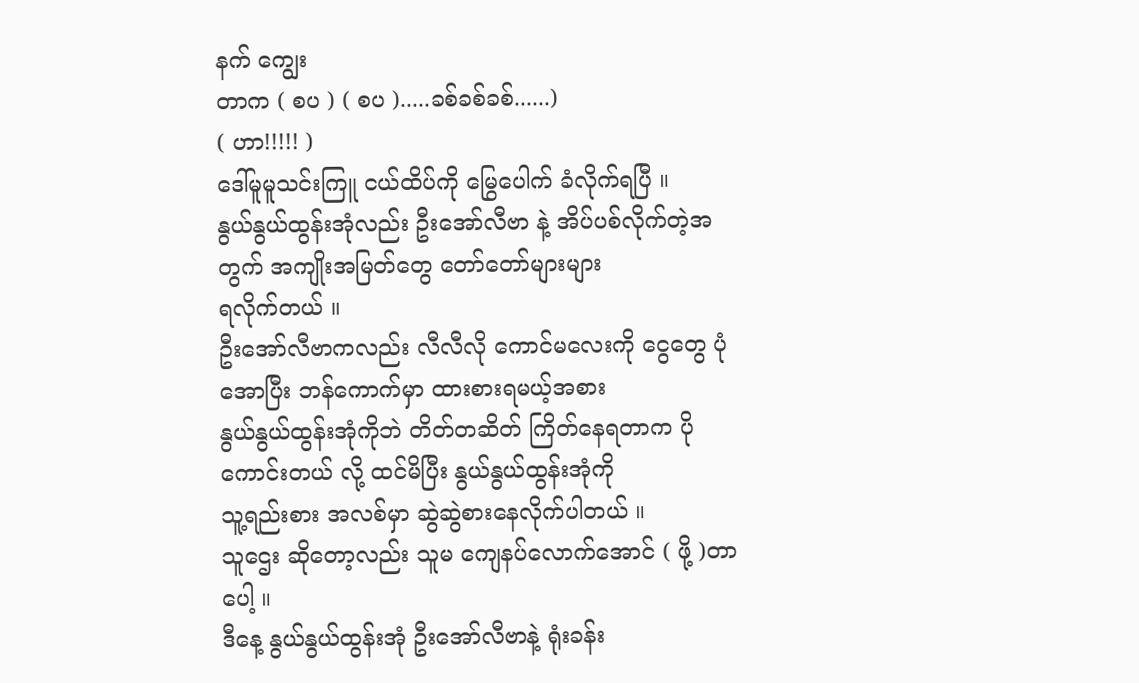နက် ကျွေး
တာက ( စပ ) ( စပ ).....ခစ်ခစ်ခစ်......)
( ဟာ!!!!! )
ဒေါ်မူမူသင်းကြူ ငယ်ထိပ်ကို မြွေပေါက် ခံလိုက်ရပြီ ။
နွယ်နွယ်ထွန်းအုံလည်း ဦးအော်လီဗာ နဲ့ အိပ်ပစ်လိုက်တဲ့အတွက် အကျိုးအမြတ်တွေ တော်တော်များများ
ရလိုက်တယ် ။
ဦးအော်လီဗာကလည်း လီလီလို ကောင်မလေးကို ငွေတွေ ပုံအောပြီး ဘန်ကောက်မှာ ထားစားရမယ့်အစား
နွယ်နွယ်ထွန်းအုံကိုဘဲ တိတ်တဆိတ် ကြိတ်နေရတာက ပိုကောင်းတယ် လို့ ထင်မိပြီး နွယ်နွယ်ထွန်းအုံကို
သူ့ရည်းစား အလစ်မှာ ဆွဲဆွဲစားနေလိုက်ပါတယ် ။
သူဌေး ဆိုတော့လည်း သူမ ကျေနပ်လောက်အောင် ( ဖို့ )တာပေါ့ ။
ဒီနေ့ နွယ်နွယ်ထွန်းအုံ ဦးအော်လီဗာနဲ့ ရုံးခန်း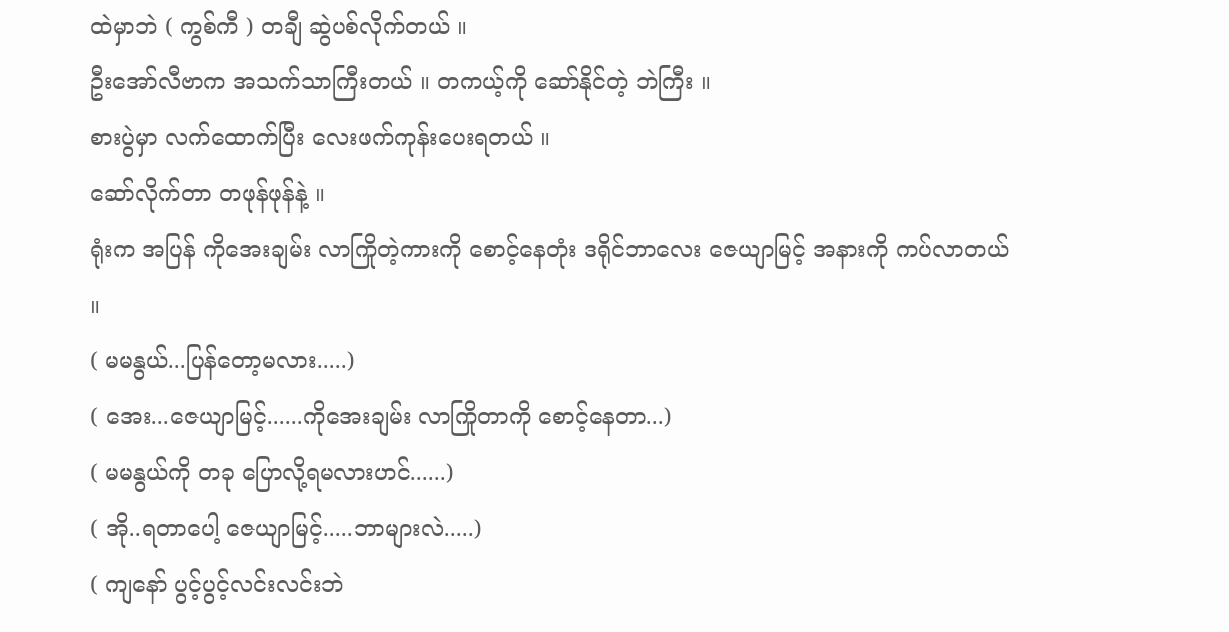ထဲမှာဘဲ ( ကွစ်ကီ ) တချီ ဆွဲပစ်လိုက်တယ် ။
ဦးအော်လီဗာက အသက်သာကြီးတယ် ။ တကယ့်ကို ဆော်နိုင်တဲ့ ဘဲကြီး ။
စားပွဲမှာ လက်ထောက်ပြီး လေးဖက်ကုန်းပေးရတယ် ။
ဆော်လိုက်တာ တဖုန်ဖုန်နဲ့ ။
ရုံးက အပြန် ကိုအေးချမ်း လာကြိုတဲ့ကားကို စောင့်နေတုံး ဒရိုင်ဘာလေး ဇေယျာမြင့် အနားကို ကပ်လာတယ် ။
( မမနွယ်...ပြန်တော့မလား.....)
( အေး...ဇေယျာမြင့်......ကိုအေးချမ်း လာကြိုတာကို စောင့်နေတာ...)
( မမနွယ်ကို တခု ပြောလို့ရမလားဟင်......)
( အို..ရတာပေါ့ ဇေယျာမြင့်.....ဘာများလဲ.....)
( ကျနော် ပွင့်ပွင့်လင်းလင်းဘဲ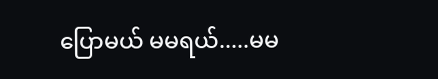ပြောမယ် မမရယ်.....မမ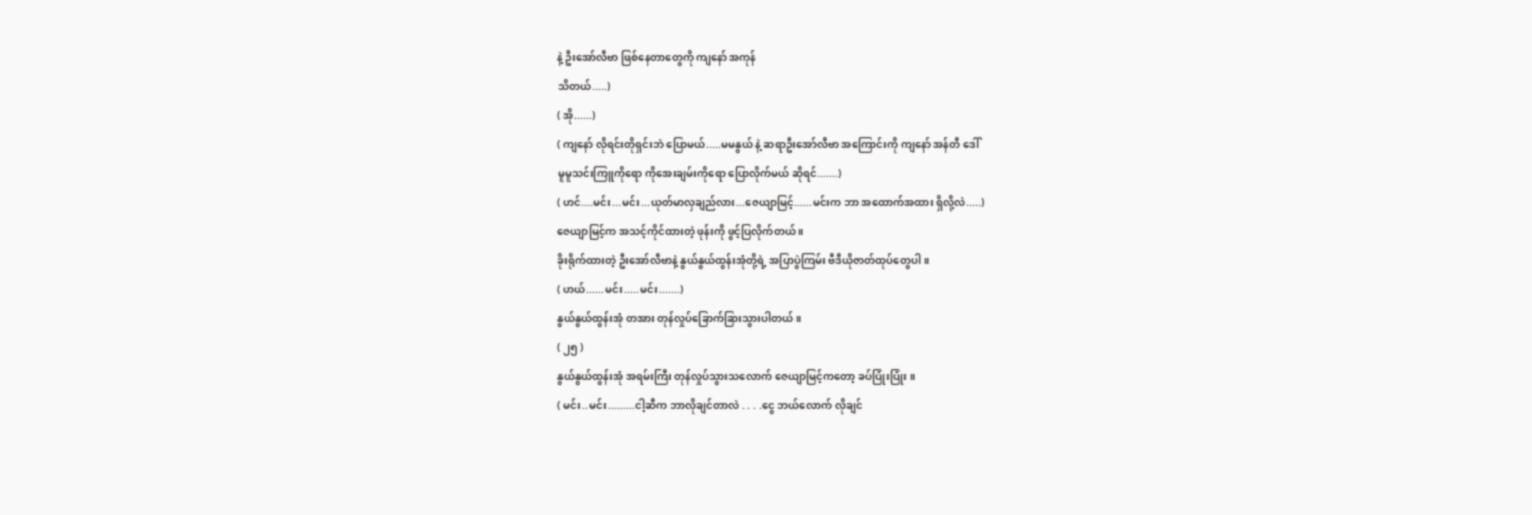နဲ့ ဦးအော်လီဗာ ဖြစ်နေတာတွေကို ကျနော် အကုန်
သိတယ်.....)
( အို......)
( ကျနော် လိုရင်းတိုရှင်းဘဲ ပြောမယ်.....မမနွယ် နဲ့ ဆရာဦးအော်လီဗာ အကြောင်းကို ကျနော် အန်တီ ဒေါ်
မူမူသင်းကြူကိုရော ကိုအေးချမ်းကိုရော ပြောလိုက်မယ် ဆိုရင်.......)
( ဟင်....မင်း...မင်း...ယုတ်မာလှချည်လား...ဇေယျာမြင့်......မင်းက ဘာ အထောက်အထား ရှိလို့လဲ.....)
ဇေယျာမြင့်က အသင့်ကိုင်ထားတဲ့ ဖုန်းကို ဖွင့်ပြလိုက်တယ် ။
ခိုးရိုက်ထားတဲ့ ဦးအော်လီဗာနဲ့ နွယ်နွယ်ထွန်းအုံတို့ရဲ့ အပြာပွဲကြမ်း ဗီဒီယိုဇာတ်ထုပ်တွေပါ ။
( ဟယ်......မင်း.....မင်း.......)
နွယ်နွယ်ထွန်းအုံ တအား တုန်လှုပ်ခြောက်ခြားသွားပါတယ် ။
( ၂၅ )
နွယ်နွယ်ထွန်းအုံ အရမ်းကြီး တုန်လှုပ်သွားသလောက် ဇေယျာမြင့်ကတော့ ခပ်ပြုံးပြုံး ။
( မင်း..မင်း.........ငါ့ဆီက ဘာလိုချင်တာလဲ . . . .ငွေ ဘယ်လောက် လိုချင်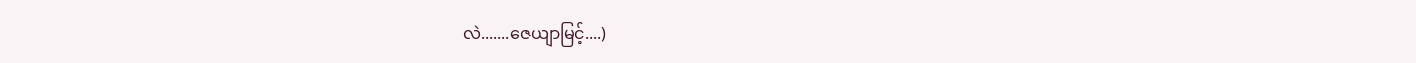လဲ.......ဇေယျာမြင့်....)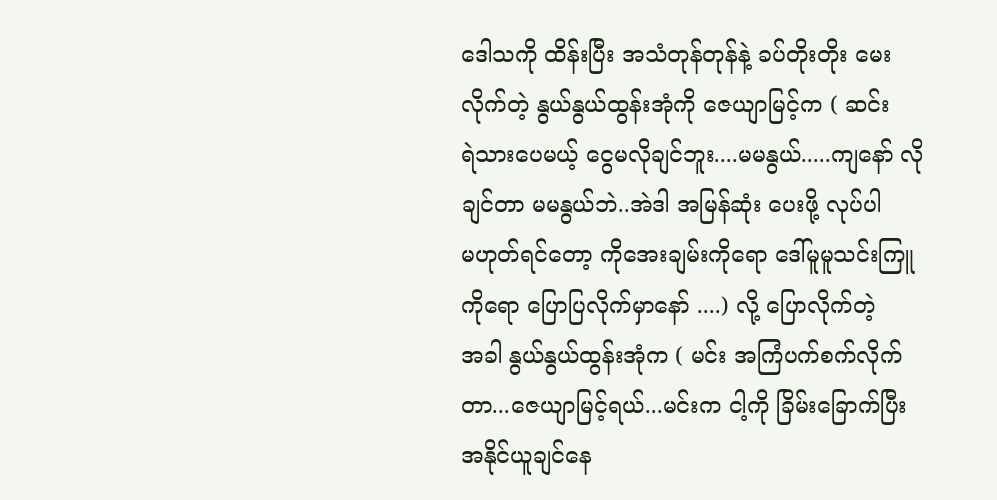ဒေါသကို ထိန်းပြီး အသံတုန်တုန်နဲ့ ခပ်တိုးတိုး မေးလိုက်တဲ့ နွယ်နွယ်ထွန်းအုံကို ဇေယျာမြင့်က ( ဆင်း
ရဲသားပေမယ့် ငွေမလိုချင်ဘူး....မမနွယ်.....ကျနော် လိုချင်တာ မမနွယ်ဘဲ..အဲဒါ အမြန်ဆုံး ပေးဖို့ လုပ်ပါ
မဟုတ်ရင်တော့ ကိုအေးချမ်းကိုရော ဒေါ်မူမူသင်းကြူကိုရော ပြောပြလိုက်မှာနော် ....) လို့ ပြောလိုက်တဲ့
အခါ နွယ်နွယ်ထွန်းအုံက ( မင်း အကြံပက်စက်လိုက်တာ...ဇေယျာမြင့်ရယ်...မင်းက ငါ့ကို ခြိမ်းခြောက်ပြီး
အနိုင်ယူချင်နေ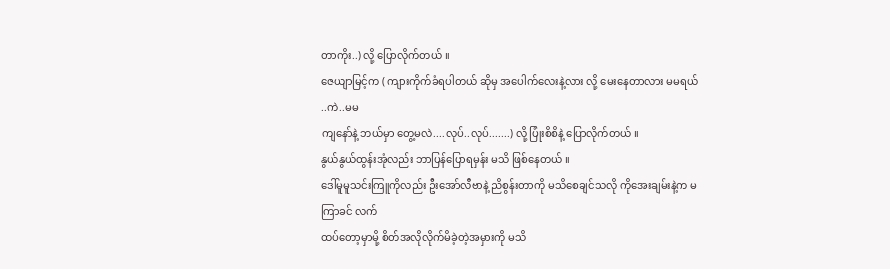တာကိုး..) လို့ ပြောလိုက်တယ် ။
ဇေယျာမြင့်က ( ကျားကိုက်ခံရပါတယ် ဆိုမှ အပေါက်လေးနဲ့လား လို့ မေးနေတာလား မမရယ် ..ကဲ..မမ
ကျနော်နဲ့ ဘယ်မှာ တွေ့မလဲ....လုပ်..လုပ်.......) လို့ ပြုံးစိစိနဲ့ ပြောလိုက်တယ် ။
နွယ်နွယ်ထွန်းအုံလည်း ဘာပြန်ပြောရမှန်း မသိ ဖြစ်နေတယ် ။
ဒေါ်မူမူသင်းကြူကိုလည်း ဦးအော်လီဗာနဲ့ ညိစွန်းတာကို မသိစေချင်သလို ကိုအေးချမ်းနဲ့က မကြာခင် လက်
ထပ်တော့မှာမို့ စိတ်အလိုလိုက်မိခဲ့တဲ့အမှားကို မသိ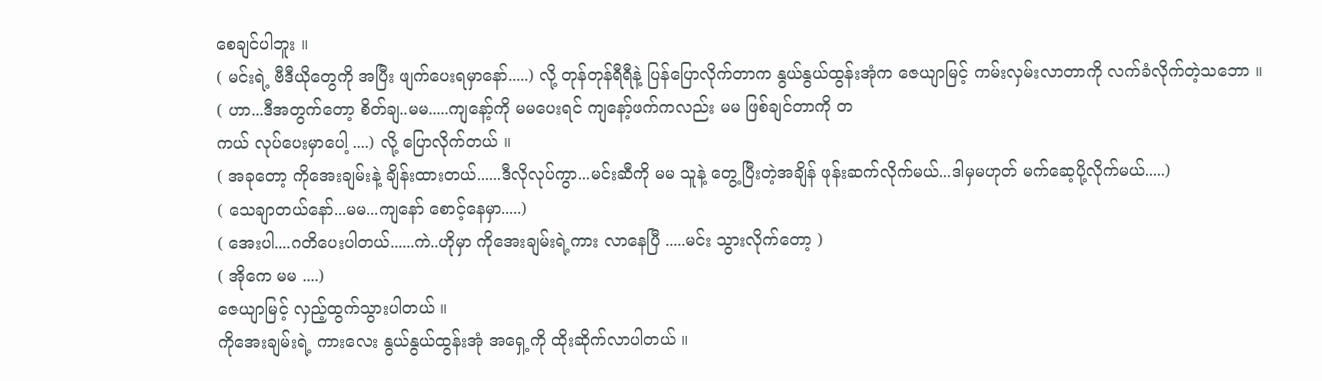စေချင်ပါဘူး ။
( မင်းရဲ့ ဗီဒီယိုတွေကို အပြီး ဖျက်ပေးရမှာနော်.....) လို့ တုန်တုန်ရီရီနဲ့ ပြန်ပြောလိုက်တာက နွယ်နွယ်ထွန်းအုံက ဇေယျာမြင့် ကမ်းလှမ်းလာတာကို လက်ခံလိုက်တဲ့သဘော ။
( ဟာ...ဒီအတွက်တော့ စိတ်ချ..မမ.....ကျနော့်ကို မမပေးရင် ကျနော့်ဖက်ကလည်း မမ ဖြစ်ချင်တာကို တ
ကယ် လုပ်ပေးမှာပေါ့ ....) လို့ ပြောလိုက်တယ် ။
( အခုတော့ ကိုအေးချမ်းနဲ့ ချိန်းထားတယ်......ဒီလိုလုပ်ကွာ...မင်းဆီကို မမ သူနဲ့ တွေ့ပြီးတဲ့အချိန် ဖုန်းဆက်လိုက်မယ်...ဒါမှမဟုတ် မက်ဆေ့ပို့လိုက်မယ်.....)
( သေချာတယ်နော်...မမ...ကျနော် စောင့်နေမှာ.....)
( အေးပါ....ဂတိပေးပါတယ်......ကဲ..ဟိုမှာ ကိုအေးချမ်းရဲ့ကား လာနေပြီ .....မင်း သွားလိုက်တော့ )
( အိုကေ မမ ....)
ဇေယျာမြင့် လှည့်ထွက်သွားပါတယ် ။
ကိုအေးချမ်းရဲ့ ကားလေး နွယ်နွယ်ထွန်းအုံ အရှေ့ကို ထိုးဆိုက်လာပါတယ် ။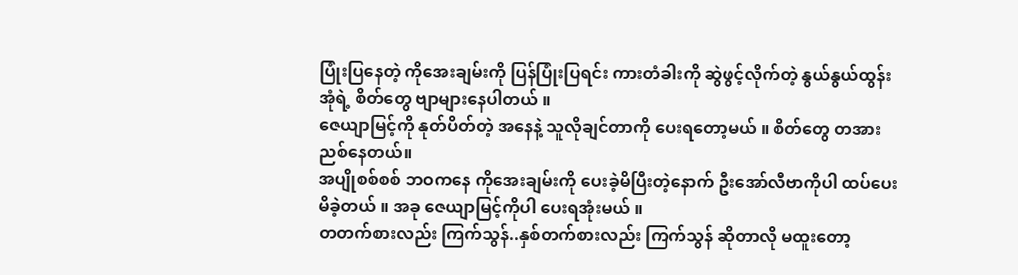ပြုံးပြနေတဲ့ ကိုအေးချမ်းကို ပြန်ပြုံးပြရင်း ကားတံခါးကို ဆွဲဖွင့်လိုက်တဲ့ နွယ်နွယ်ထွန်းအုံရဲ့ စိတ်တွေ ဗျာများနေပါတယ် ။
ဇေယျာမြင့်ကို နုတ်ပိတ်တဲ့ အနေနဲ့ သူလိုချင်တာကို ပေးရတော့မယ် ။ စိတ်တွေ တအား ညစ်နေတယ်။
အပျိုစစ်စစ် ဘဝကနေ ကိုအေးချမ်းကို ပေးခဲ့မိပြီးတဲ့နောက် ဦးအော်လီဗာကိုပါ ထပ်ပေးမိခဲ့တယ် ။ အခု ဇေယျာမြင့်ကိုပါ ပေးရအုံးမယ် ။
တတက်စားလည်း ကြက်သွန်..နှစ်တက်စားလည်း ကြက်သွန် ဆိုတာလို မထူးတော့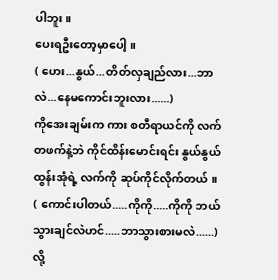ပါဘူး ။
ပေးရဦးတော့မှာပေါ့ ။
( ဟေး...နွယ်...တိတ်လှချည်လား...ဘာလဲ...နေမကောင်းဘူးလား......)
ကိုအေးချမ်းက ကား စတီရာယင်ကို လက်တဖက်နဲ့ဘဲ ကိုင်ထိန်းမောင်းရင်း နွယ်နွယ်ထွန်းအုံရဲ့ လက်ကို ဆုပ်ကိုင်လိုက်တယ် ။
( ကောင်းပါတယ်.....ကိုကို.....ကိုကို ဘယ်သွားချင်လဲဟင်.....ဘာသွားစားမလဲ......) လို့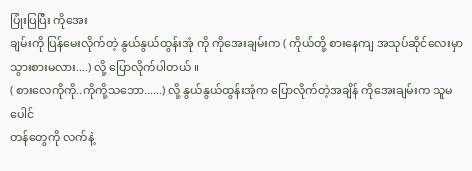ပြုံးပြပြီး ကိုအေး
ချမ်းကို ပြန်မေးလိုက်တဲ့ နွယ်နွယ်ထွန်းအုံ ကို ကိုအေးချမ်းက ( ကိုယ်တို့ စားနေကျ အသုပ်ဆိုင်လေးမှာ
သွားစားမလား....) လို့ ပြောလိုက်ပါတယ် ။
( စားလေကိုကို..ကိုကို့သဘော......) လို့ နွယ်နွယ်ထွန်းအုံက ပြောလိုက်တဲ့အချိန် ကိုအေးချမ်းက သူမပေါင်
တန်တွေကို လက်နဲ့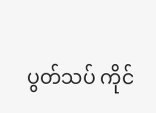ပွတ်သပ် ကိုင်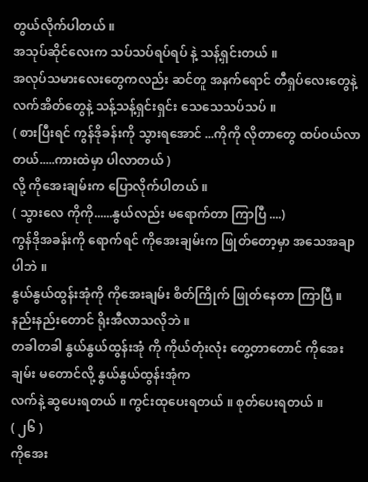တွယ်လိုက်ပါတယ် ။
အသုပ်ဆိုင်လေးက သပ်သပ်ရပ်ရပ် နဲ့ သန့်ရှင်းတယ် ။
အလုပ်သမားလေးတွေကလည်း ဆင်တူ အနက်ရောင် တီရှပ်လေးတွေနဲ့ လက်အိတ်တွေနဲ့ သန့်သန့်ရှင်းရှင်း သေသေသပ်သပ် ။
( စားပြီးရင် ကွန်ဒိုခန်းကို သွားရအောင် ...ကိုကို လိုတာတွေ ထပ်ဝယ်လာတယ်.....ကားထဲမှာ ပါလာတယ် )
လို့ ကိုအေးချမ်းက ပြောလိုက်ပါတယ် ။
( သွားလေ ကိုကို......နွယ်လည်း မရောက်တာ ကြာပြီ ....)
ကွန်ဒိုအခန်းကို ရောက်ရင် ကိုအေးချမ်းက ဖြုတ်တော့မှာ အသေအချာ ပါဘဲ ။
နွယ်နွယ်ထွန်းအုံကို ကိုအေးချမ်း စိတ်ကြိုက် ဖြုတ်နေတာ ကြာပြီ ။ နည်းနည်းတောင် ရိုးအီလာသလိုဘဲ ။
တခါတခါ နွယ်နွယ်ထွန်းအုံ ကို ကိုယ်တုံးလုံး တွေ့တာတောင် ကိုအေးချမ်း မတောင်လို့ နွယ်နွယ်ထွန်းအုံက
လက်နဲ့ ဆွပေးရတယ် ။ ကွင်းထုပေးရတယ် ။ စုတ်ပေးရတယ် ။
( ၂၆ )
ကိုအေး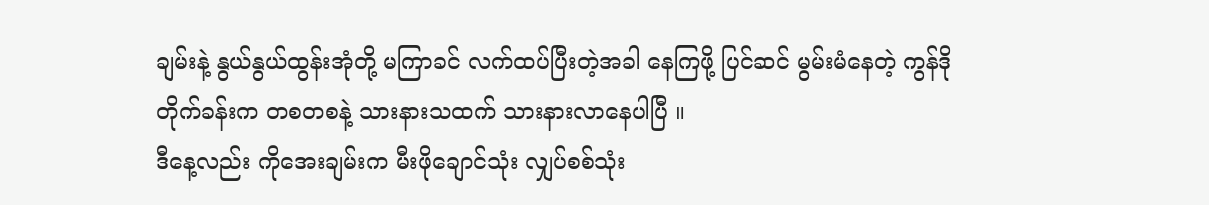ချမ်းနဲ့ နွယ်နွယ်ထွန်းအုံတို့ မကြာခင် လက်ထပ်ပြီးတဲ့အခါ နေကြဖို့ ပြင်ဆင် မွမ်းမံနေတဲ့ ကွန်ဒို
တိုက်ခန်းက တစတစနဲ့ သားနားသထက် သားနားလာနေပါပြီ ။
ဒီနေ့လည်း ကိုအေးချမ်းက မီးဖိုချောင်သုံး လျှပ်စစ်သုံး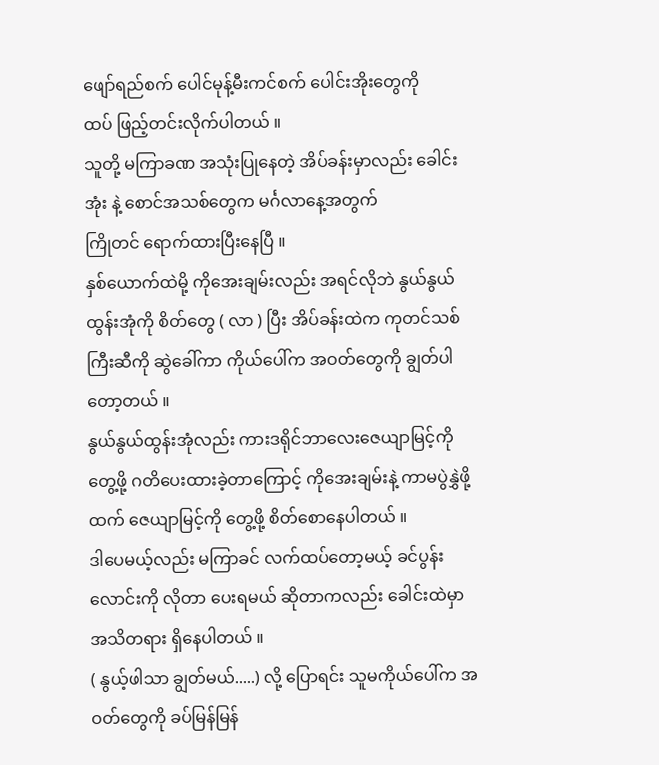ဖျော်ရည်စက် ပေါင်မုန့်မီးကင်စက် ပေါင်းအိုးတွေကို
ထပ် ဖြည့်တင်းလိုက်ပါတယ် ။
သူတို့ မကြာခဏ အသုံးပြုနေတဲ့ အိပ်ခန်းမှာလည်း ခေါင်းအုံး နဲ့ စောင်အသစ်တွေက မင်္ဂလာနေ့အတွက်
ကြိုတင် ရောက်ထားပြီးနေပြီ ။
နှစ်ယောက်ထဲမို့ ကိုအေးချမ်းလည်း အရင်လိုဘဲ နွယ်နွယ်ထွန်းအုံကို စိတ်တွေ ( လာ ) ပြီး အိပ်ခန်းထဲက ကုတင်သစ်ကြီးဆီကို ဆွဲခေါ်ကာ ကိုယ်ပေါ်က အဝတ်တွေကို ချွတ်ပါတော့တယ် ။
နွယ်နွယ်ထွန်းအုံလည်း ကားဒရိုင်ဘာလေးဇေယျာမြင့်ကို တွေ့ဖို့ ဂတိပေးထားခဲ့တာကြောင့် ကိုအေးချမ်းနဲ့ ကာမပွဲနွှဲဖို့ထက် ဇေယျာမြင့်ကို တွေ့ဖို့ စိတ်စောနေပါတယ် ။
ဒါပေမယ့်လည်း မကြာခင် လက်ထပ်တော့မယ့် ခင်ပွန်းလောင်းကို လိုတာ ပေးရမယ် ဆိုတာကလည်း ခေါင်းထဲမှာ အသိတရား ရှိနေပါတယ် ။
( နွယ့်ဖါသာ ချွတ်မယ်.....) လို့ ပြောရင်း သူမကိုယ်ပေါ်က အဝတ်တွေကို ခပ်မြန်မြန်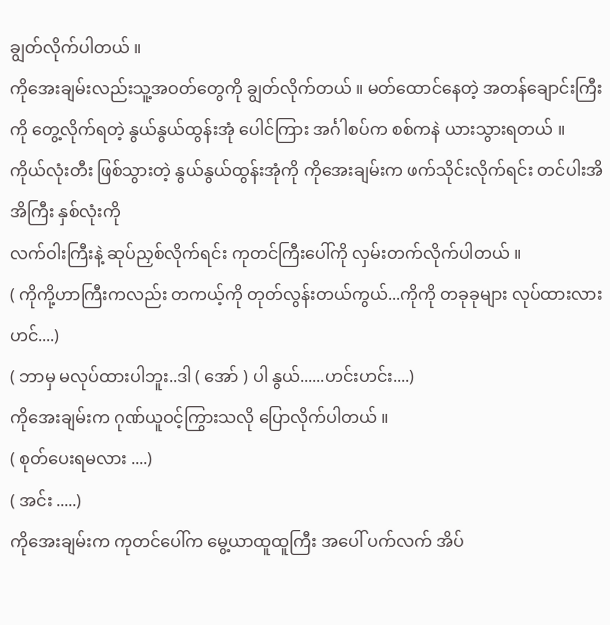ချွတ်လိုက်ပါတယ် ။
ကိုအေးချမ်းလည်းသူ့အဝတ်တွေကို ချွတ်လိုက်တယ် ။ မတ်ထောင်နေတဲ့ အတန်ချောင်းကြီးကို တွေ့လိုက်ရတဲ့ နွယ်နွယ်ထွန်းအုံ ပေါင်ကြား အင်္ဂါစပ်က စစ်ကနဲ ယားသွားရတယ် ။
ကိုယ်လုံးတီး ဖြစ်သွားတဲ့ နွယ်နွယ်ထွန်းအုံကို ကိုအေးချမ်းက ဖက်သိုင်းလိုက်ရင်း တင်ပါးအိအိကြီး နှစ်လုံးကို
လက်ဝါးကြီးနဲ့ ဆုပ်ညှစ်လိုက်ရင်း ကုတင်ကြီးပေါ်ကို လှမ်းတက်လိုက်ပါတယ် ။
( ကိုကို့ဟာကြီးကလည်း တကယ့်ကို တုတ်လွန်းတယ်ကွယ်...ကိုကို တခုခုများ လုပ်ထားလားဟင်....)
( ဘာမှ မလုပ်ထားပါဘူး..ဒါ ( အော် ) ပါ နွယ်......ဟင်းဟင်း....)
ကိုအေးချမ်းက ဂုဏ်ယူဝင့်ကြွားသလို ပြောလိုက်ပါတယ် ။
( စုတ်ပေးရမလား ....)
( အင်း .....)
ကိုအေးချမ်းက ကုတင်ပေါ်က မွေ့ယာထူထူကြီး အပေါ် ပက်လက် အိပ်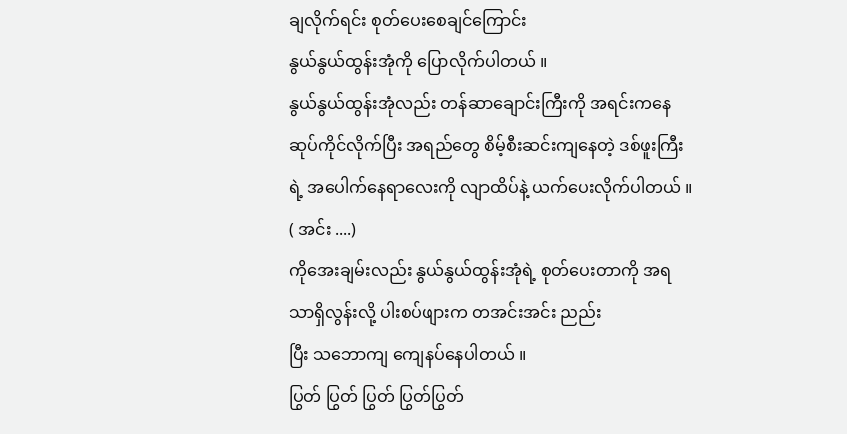ချလိုက်ရင်း စုတ်ပေးစေချင်ကြောင်း
နွယ်နွယ်ထွန်းအုံကို ပြောလိုက်ပါတယ် ။
နွယ်နွယ်ထွန်းအုံလည်း တန်ဆာချောင်းကြီးကို အရင်းကနေ ဆုပ်ကိုင်လိုက်ပြီး အရည်တွေ စိမ့်စီးဆင်းကျနေတဲ့ ဒစ်ဖူးကြီးရဲ့ အပေါက်နေရာလေးကို လျာထိပ်နဲ့ ယက်ပေးလိုက်ပါတယ် ။
( အင်း ....)
ကိုအေးချမ်းလည်း နွယ်နွယ်ထွန်းအုံရဲ့ စုတ်ပေးတာကို အရသာရှိလွန်းလို့ ပါးစပ်ဖျားက တအင်းအင်း ညည်း
ပြီး သဘောကျ ကျေနပ်နေပါတယ် ။
ပြွတ် ပြွတ် ပြွတ် ပြွတ်ပြွတ်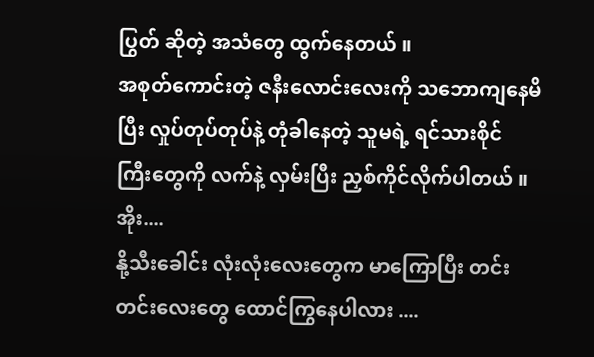ပြွတ် ဆိုတဲ့ အသံတွေ ထွက်နေတယ် ။
အစုတ်ကောင်းတဲ့ ဇနီးလောင်းလေးကို သဘောကျနေမိပြီး လှုပ်တုပ်တုပ်နဲ့ တုံခါနေတဲ့ သူမရဲ့ ရင်သားစိုင်
ကြီးတွေကို လက်နဲ့ လှမ်းပြီး ညှစ်ကိုင်လိုက်ပါတယ် ။
အိုး....
နို့သီးခေါင်း လုံးလုံးလေးတွေက မာကြောပြီး တင်းတင်းလေးတွေ ထောင်ကြွနေပါလား ....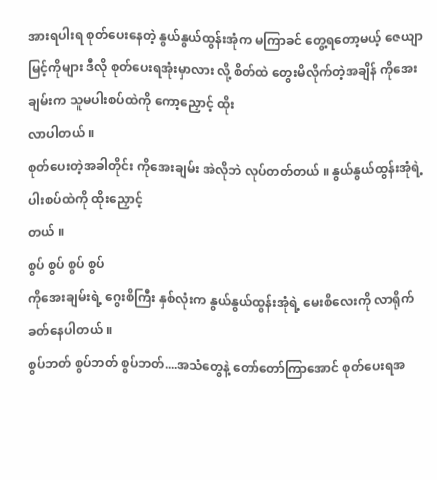အားရပါးရ စုတ်ပေးနေတဲ့ နွယ်နွယ်ထွန်းအုံက မကြာခင် တွေ့ရတော့မယ့် ဇေယျာမြင့်ကိုများ ဒီလို စုတ်ပေးရအုံးမှာလား လို့ စိတ်ထဲ တွေးမိလိုက်တဲ့အချိန် ကိုအေးချမ်းက သူမပါးစပ်ထဲကို ကော့ညှောင့် ထိုး
လာပါတယ် ။
စုတ်ပေးတဲ့အခါတိုင်း ကိုအေးချမ်း အဲလိုဘဲ လုပ်တတ်တယ် ။ နွယ်နွယ်ထွန်းအုံရဲ့ ပါးစပ်ထဲကို ထိုးညှောင့်
တယ် ။
စွပ် စွပ် စွပ် စွပ်
ကိုအေးချမ်းရဲ့ ဂွေးစိကြီး နှစ်လုံးက နွယ်နွယ်ထွန်းအုံရဲ့ မေးစိလေးကို လာရိုက်ခတ်နေပါတယ် ။
စွပ်ဘတ် စွပ်ဘတ် စွပ်ဘတ်....အသံတွေနဲ့ တော်တော်ကြာအောင် စုတ်ပေးရအ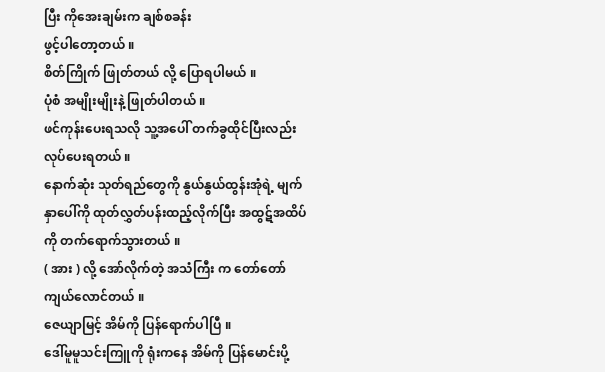ပြီး ကိုအေးချမ်းက ချစ်စခန်း
ဖွင့်ပါတော့တယ် ။
စိတ်ကြိုက် ဖြုတ်တယ် လို့ ပြောရပါမယ် ။
ပုံစံ အမျိုးမျိုးနဲ့ ဖြုတ်ပါတယ် ။
ဖင်ကုန်းပေးရသလို သူ့အပေါ် တက်ခွထိုင်ပြီးလည်း လုပ်ပေးရတယ် ။
နောက်ဆုံး သုတ်ရည်တွေကို နွယ်နွယ်ထွန်းအုံရဲ့ မျက်နှာပေါ်ကို ထုတ်လွှတ်ပန်းထည့်လိုက်ပြီး အထွဋ်အထိပ်
ကို တက်ရောက်သွားတယ် ။
( အား ) လို့ အော်လိုက်တဲ့ အသံကြီး က တော်တော် ကျယ်လောင်တယ် ။
ဇေယျာမြင့် အိမ်ကို ပြန်ရောက်ပါပြီ ။
ဒေါ်မူမူသင်းကြူကို ရုံးကနေ အိမ်ကို ပြန်မောင်းပို့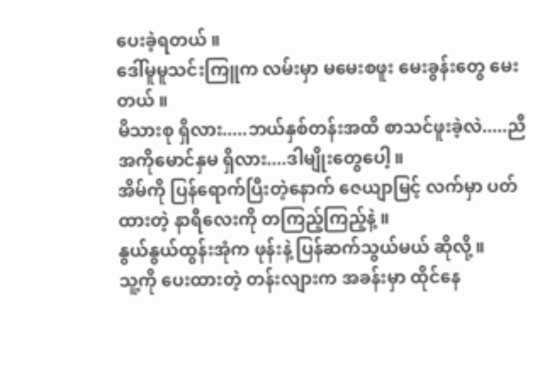ပေးခဲ့ရတယ် ။
ဒေါ်မူမူသင်းကြူက လမ်းမှာ မမေးစဖူး မေးခွန်းတွေ မေးတယ် ။
မိသားစု ရှိလား.....ဘယ်နှစ်တန်းအထိ စာသင်ဖူးခဲ့လဲ.....ညီအကိုမောင်နှမ ရှိလား....ဒါမျိုးတွေပေါ့ ။
အိမ်ကို ပြန်ရောက်ပြီးတဲ့နောက် ဇေယျာမြင့် လက်မှာ ပတ်ထားတဲ့ နာရီလေးကို တကြည့်ကြည့်နဲ့ ။
နွယ်နွယ်ထွန်းအုံက ဖုန်းနဲ့ ပြန်ဆက်သွယ်မယ် ဆိုလို့ ။
သူ့ကို ပေးထားတဲ့ တန်းလျားက အခန်းမှာ ထိုင်နေ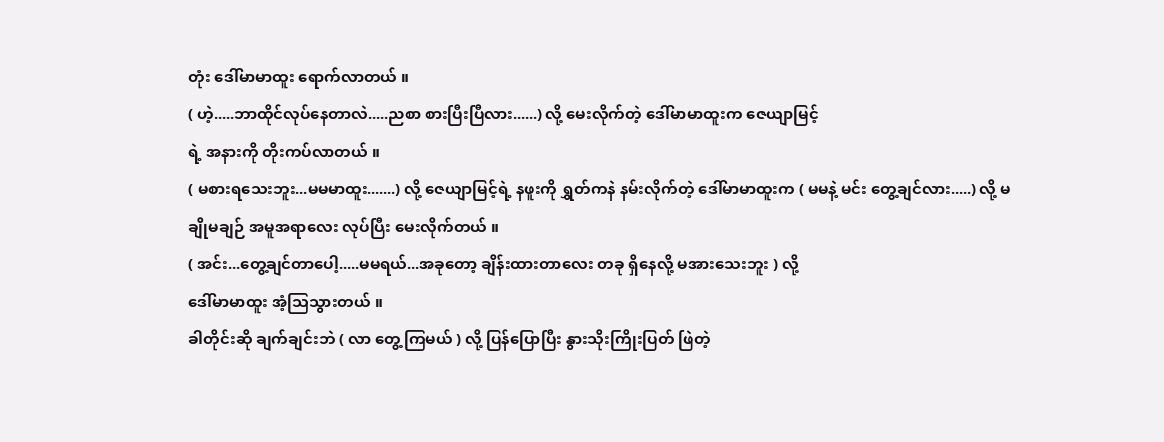တုံး ဒေါ်မာမာထူး ရောက်လာတယ် ။
( ဟဲ့.....ဘာထိုင်လုပ်နေတာလဲ.....ညစာ စားပြီးပြီလား......) လို့ မေးလိုက်တဲ့ ဒေါ်မာမာထူးက ဇေယျာမြင့်
ရဲ့ အနားကို တိုးကပ်လာတယ် ။
( မစားရသေးဘူး...မမမာထူး.......) လို့ ဇေယျာမြင့်ရဲ့ နဖူးကို ရွှတ်ကနဲ နမ်းလိုက်တဲ့ ဒေါ်မာမာထူးက ( မမနဲ့ မင်း တွေ့ချင်လား.....) လို့ မချိုမချဉ် အမူအရာလေး လုပ်ပြီး မေးလိုက်တယ် ။
( အင်း...တွေ့ချင်တာပေါ့.....မမရယ်...အခုတော့ ချိန်းထားတာလေး တခု ရှိနေလို့ မအားသေးဘူး ) လို့
ဒေါ်မာမာထူး အံ့သြသွားတယ် ။
ခါတိုင်းဆို ချက်ချင်းဘဲ ( လာ တွေ့ကြမယ် ) လို့ ပြန်ပြောပြီး နွားသိုးကြိုးပြတ် ဖြဲတဲ့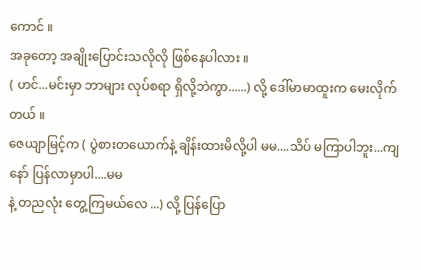ကောင် ။
အခုတော့ အချိုးပြောင်းသလိုလို ဖြစ်နေပါလား ။
( ဟင်...မင်းမှာ ဘာများ လုပ်စရာ ရှိလို့ဘဲကွာ......) လို့ ဒေါ်မာမာထူးက မေးလိုက်တယ် ။
ဇေယျာမြင့်က ( ပွဲစားတယောက်နဲ့ ချိန်းထားမိလို့ပါ မမ....သိပ် မကြာပါဘူး...ကျနော် ပြန်လာမှာပါ....မမ
နဲ့ တညလုံး တွေ့ကြမယ်လေ ...) လို့ ပြန်ပြော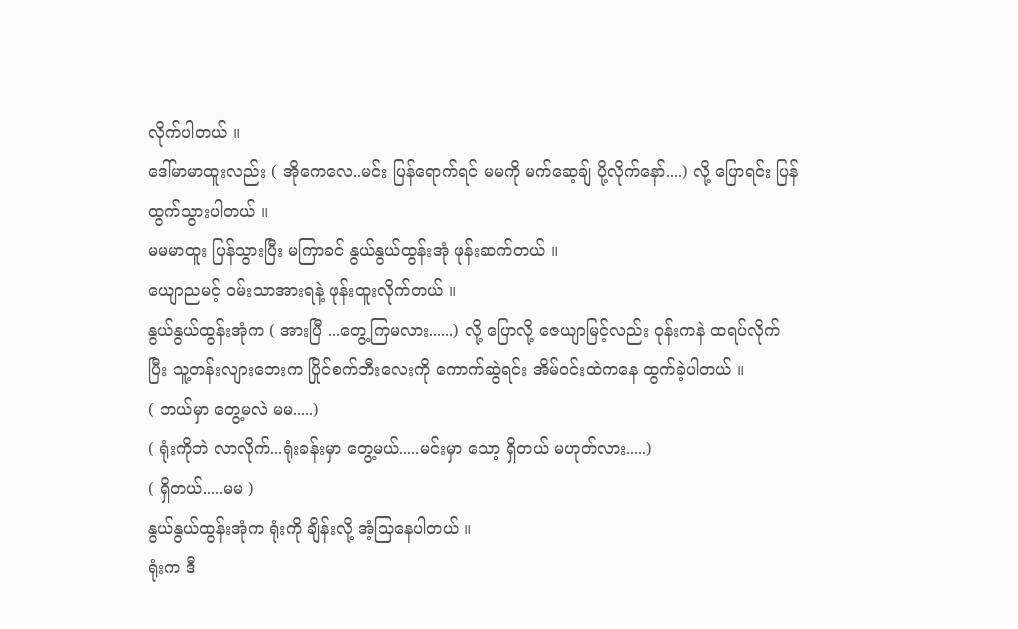လိုက်ပါတယ် ။
ဒေါ်မာမာထူးလည်း ( အိုကေလေ..မင်း ပြန်ရောက်ရင် မမကို မက်ဆေ့ချ် ပို့လိုက်နော်....) လို့ ပြောရင်း ပြန်
ထွက်သွားပါတယ် ။
မမမာထူး ပြန်သွားပြီး မကြာခင် နွယ်နွယ်ထွန်းအုံ ဖုန်းဆက်တယ် ။
ယျောညမင့် ဝမ်းသာအားရနဲ့ ဖုန်းထူးလိုက်တယ် ။
နွယ်နွယ်ထွန်းအုံက ( အားပြီ ...တွေ့ကြမလား......) လို့ ပြောလို့ ဇေယျာမြင့်လည်း ဝုန်းကနဲ ထရပ်လိုက်
ပြီး သူ့တန်းလျားဘေးက ပြိုင်စက်ဘီးလေးကို ကောက်ဆွဲရင်း အိမ်ဝင်းထဲကနေ ထွက်ခဲ့ပါတယ် ။
( ဘယ်မှာ တွေ့မလဲ မမ.....)
( ရုံးကိုဘဲ လာလိုက်...ရုံးခန်းမှာ တွေ့မယ်.....မင်းမှာ သော့ ရှိတယ် မဟုတ်လား.....)
( ရှိတယ်.....မမ )
နွယ်နွယ်ထွန်းအုံက ရုံးကို ချိန်းလို့ အံ့သြနေပါတယ် ။
ရုံးက ဒီ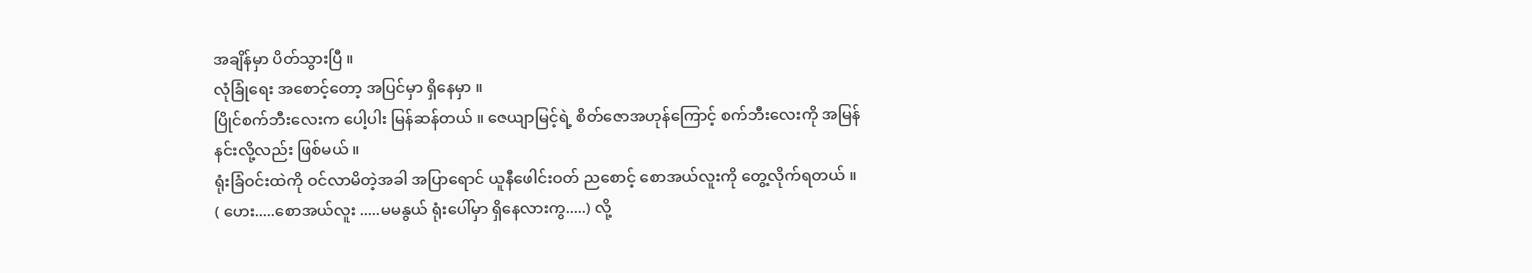အချိန်မှာ ပိတ်သွားပြီ ။
လုံခြုံရေး အစောင့်တော့ အပြင်မှာ ရှိနေမှာ ။
ပြိုင်စက်ဘီးလေးက ပေါ့ပါး မြန်ဆန်တယ် ။ ဇေယျာမြင့်ရဲ့ စိတ်ဇောအဟုန်ကြောင့် စက်ဘီးလေးကို အမြန်
နင်းလို့လည်း ဖြစ်မယ် ။
ရုံးခြံဝင်းထဲကို ဝင်လာမိတဲ့အခါ အပြာရောင် ယူနီဖေါင်းဝတ် ညစောင့် စောအယ်လူးကို တွေ့လိုက်ရတယ် ။
( ဟေး.....စောအယ်လူး .....မမနွယ် ရုံးပေါ်မှာ ရှိနေလားကွ.....) လို့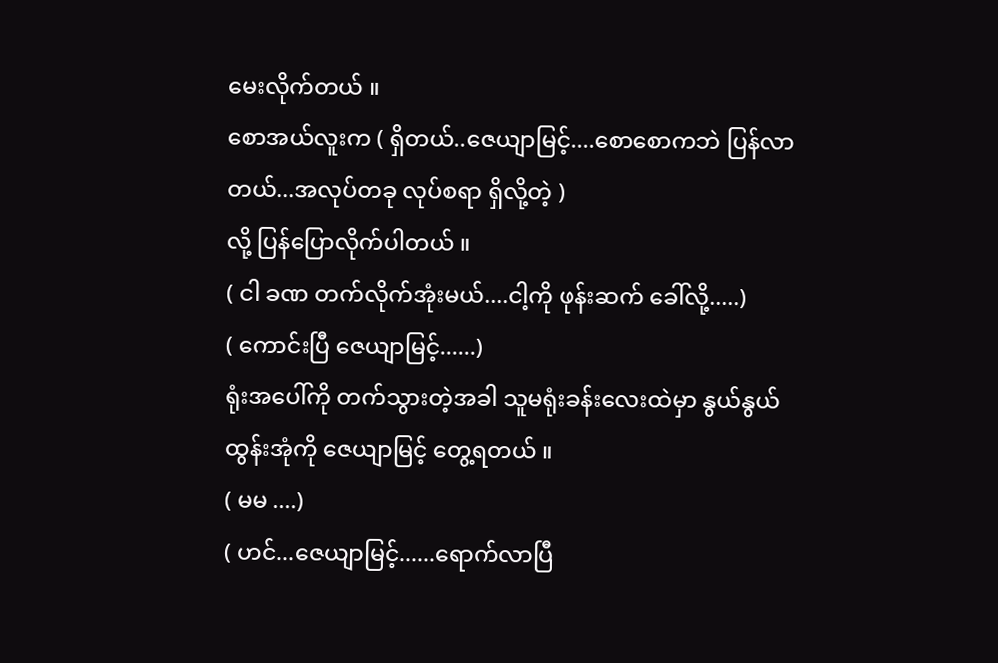မေးလိုက်တယ် ။
စောအယ်လူးက ( ရှိတယ်..ဇေယျာမြင့်....စောစောကဘဲ ပြန်လာတယ်...အလုပ်တခု လုပ်စရာ ရှိလို့တဲ့ )
လို့ ပြန်ပြောလိုက်ပါတယ် ။
( ငါ ခဏ တက်လိုက်အုံးမယ်....ငါ့ကို ဖုန်းဆက် ခေါ်လို့.....)
( ကောင်းပြီ ဇေယျာမြင့်......)
ရုံးအပေါ်ကို တက်သွားတဲ့အခါ သူမရုံးခန်းလေးထဲမှာ နွယ်နွယ်ထွန်းအုံကို ဇေယျာမြင့် တွေ့ရတယ် ။
( မမ ....)
( ဟင်...ဇေယျာမြင့်......ရောက်လာပြီ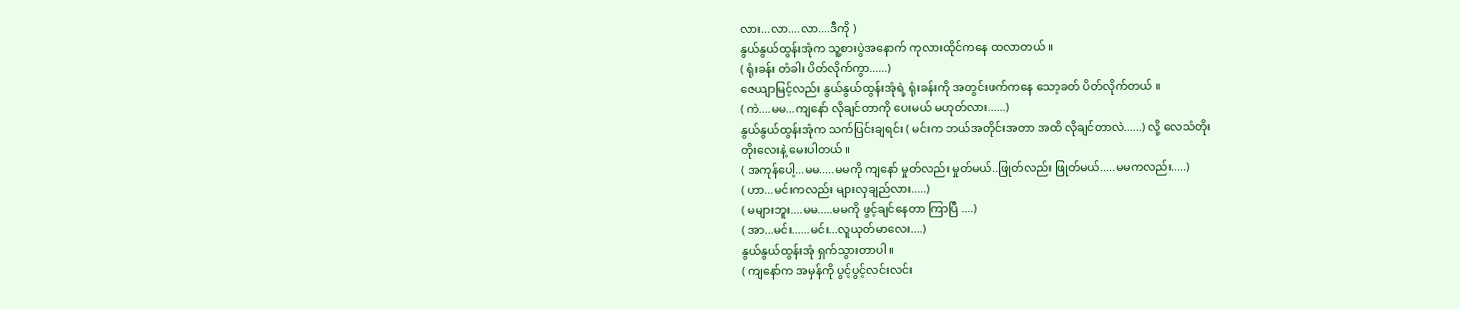လား...လာ....လာ....ဒီကို )
နွယ်နွယ်ထွန်းအုံက သူ့စားပွဲအနောက် ကုလားထိုင်ကနေ ထလာတယ် ။
( ရုံးခန်း တံခါး ပိတ်လိုက်ကွာ......)
ဇေယျာမြင့်လည်း နွယ်နွယ်ထွန်းအုံရဲ့ ရုံးခန်းကို အတွင်းဖက်ကနေ သော့ခတ် ပိတ်လိုက်တယ် ။
( ကဲ....မမ...ကျနော် လိုချင်တာကို ပေးမယ် မဟုတ်လား......)
နွယ်နွယ်ထွန်းအုံက သက်ပြင်းချရင်း ( မင်းက ဘယ်အတိုင်းအတာ အထိ လိုချင်တာလဲ......) လို့ လေသံတိုး
တိုးလေးနဲ့ မေးပါတယ် ။
( အကုန်ပေါ့...မမ.....မမကို ကျနော် မှုတ်လည်း မှုတ်မယ်..ဖြုတ်လည်း ဖြုတ်မယ်.....မမကလည်း.....)
( ဟာ...မင်းကလည်း များလှချည်လား.....)
( မများဘူး....မမ.....မမကို ဖွင့်ချင်နေတာ ကြာပြီ ....)
( အာ...မင်း......မင်း...လူယုတ်မာလေး....)
နွယ်နွယ်ထွန်းအုံ ရှက်သွားတာပါ ။
( ကျနော်က အမှန်ကို ပွင့်ပွင့်လင်းလင်း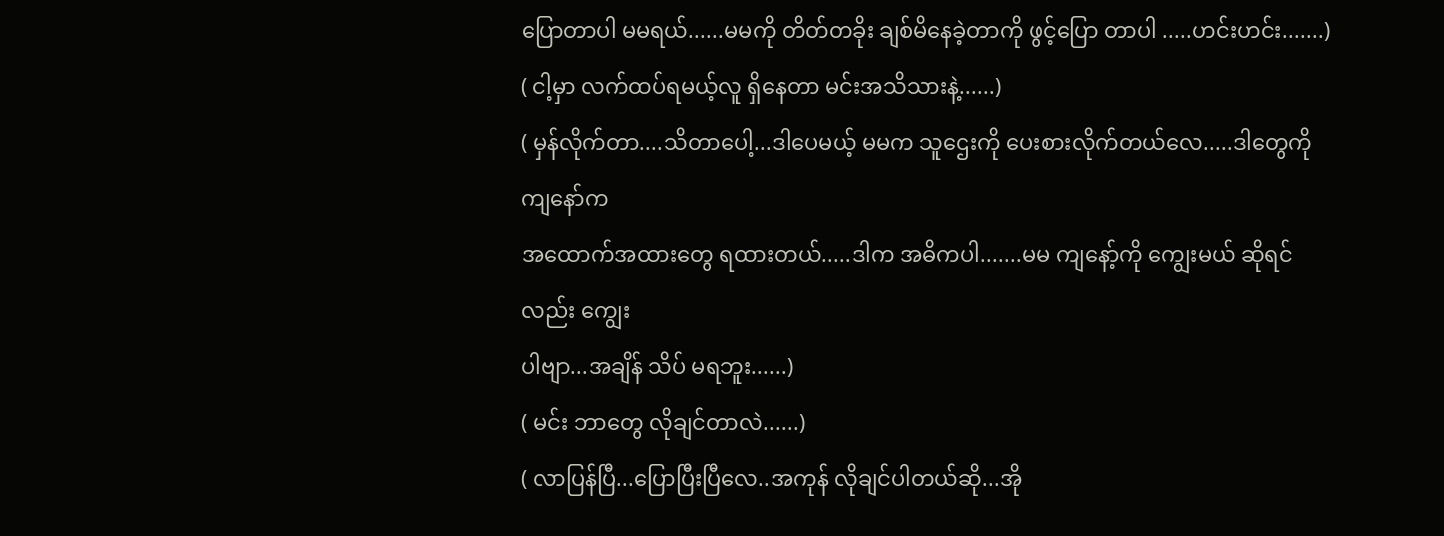ပြောတာပါ မမရယ်......မမကို တိတ်တခိုး ချစ်မိနေခဲ့တာကို ဖွင့်ပြော တာပါ .....ဟင်းဟင်း.......)
( ငါ့မှာ လက်ထပ်ရမယ့်လူ ရှိနေတာ မင်းအသိသားနဲ့......)
( မှန်လိုက်တာ....သိတာပေါ့...ဒါပေမယ့် မမက သူဌေးကို ပေးစားလိုက်တယ်လေ.....ဒါတွေကို ကျနော်က
အထောက်အထားတွေ ရထားတယ်.....ဒါက အဓိကပါ.......မမ ကျနော့်ကို ကျွေးမယ် ဆိုရင်လည်း ကျွေး
ပါဗျာ...အချိန် သိပ် မရဘူး......)
( မင်း ဘာတွေ လိုချင်တာလဲ......)
( လာပြန်ပြီ...ပြောပြီးပြီလေ..အကုန် လိုချင်ပါတယ်ဆို...အို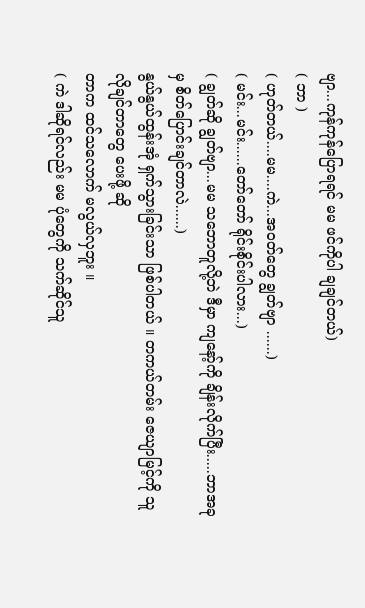ဗျာ...ကုန်ကုန်ပြောရရင် မမ ဖင်ကိုပါ ချချင်တယ်)
( ဘာ )
( ဟုတ်တယ်....မမ....ကဲ...အဝတ်တွေ ချွတ်ဗျာ ......)
( မင်း...မင်း......တော်တော် ရိုင်းစိုင်းပါလား...)
( ချွတ်ဆို ချွတ်ဗျာ...မမ သဘောတူလို့ဘဲ ဒီမှာ ကျနော့်ကို ချိန်းလိုက်ပြီး.....ဘာအခုမှ စိတ်ပြောင်းချင်တာလဲ......)
နွယ်နွယ်ထွန်းအုံ ရှက်သွားခြင်းသာ ဖြစ်ပါတယ် ။ တကယ်တမ်း ဇေယျာမြင့်ကို သူလိုချင်တာတွေ ပေးဖို့ ဆို
တာက ထင်သလောက် မလွယ်လှဘူး ။
( ကဲ ဒါဆိုရင်လည်း မမ ပုံတွေကို သက်ဆိုင်သူ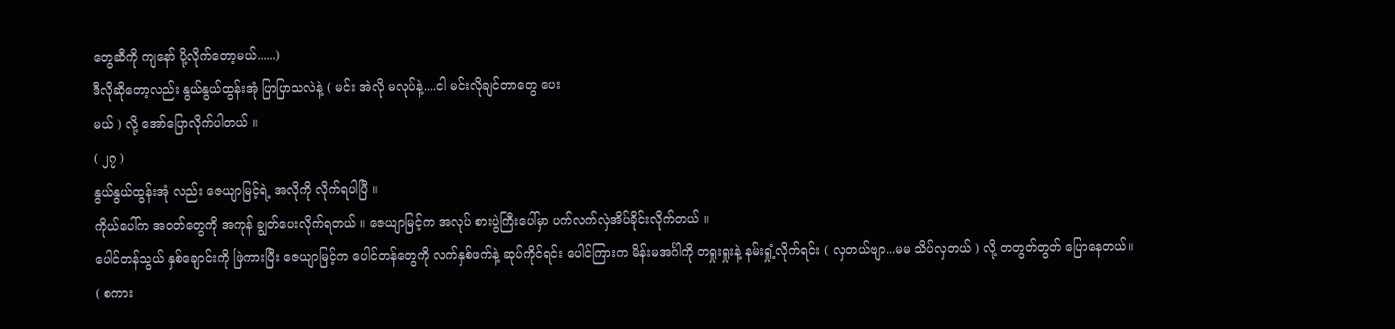တွေဆီကို ကျနော် ပို့လိုက်တော့မယ်......)
ဒီလိုဆိုတော့လည်း နွယ်နွယ်ထွန်းအုံ ပြာပြာသလဲနဲ့ ( မင်း အဲလို မလုပ်နဲ့....ငါ မင်းလိုချင်တာတွေ ပေး
မယ် ) လို့ အော်ပြောလိုက်ပါတယ် ။
( ၂၇ )
နွယ်နွယ်ထွန်းအုံ လည်း ဇေယျာမြင့်ရဲ့ အလိုကို လိုက်ရပါပြီ ။
ကိုယ်ပေါ်က အဝတ်တွေကို အကုန် ချွတ်ပေးလိုက်ရတယ် ။ ဇေယျာမြင့်က အလုပ် စားပွဲကြီးပေါ်မှာ ပက်လက်လှဲအိပ်ခိုင်းလိုက်တယ် ။
ပေါင်တန်သွယ် နှစ်ချောင်းကို ဖြဲကားပြီး ဇေယျာမြင့်က ပေါင်တန်တွေကို လက်နှစ်ဖက်နဲ့ ဆုပ်ကိုင်ရင်း ပေါင်ကြားက မိန်းမအင်္ဂါကို တရှုးရှုးနဲ့ နမ်းရှုံ့လိုက်ရင်း ( လှတယ်ဗျာ...မမ သိပ်လှတယ် ) လို့ တတွတ်တွတ် ပြောနေတယ်။
( စကား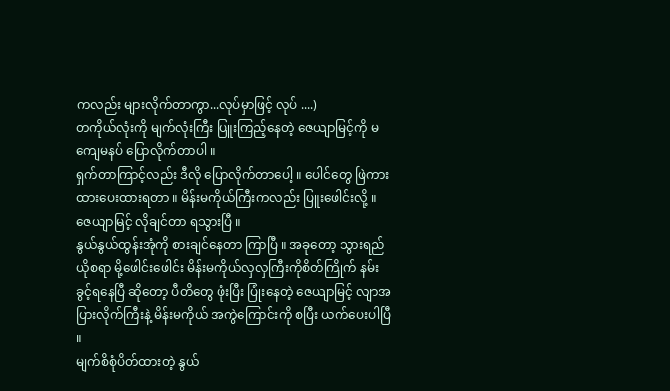ကလည်း များလိုက်တာကွာ...လုပ်မှာဖြင့် လုပ် ....)
တကိုယ်လုံးကို မျက်လုံးကြီး ပြူးကြည့်နေတဲ့ ဇေယျာမြင့်ကို မကျေမနပ် ပြောလိုက်တာပါ ။
ရှက်တာကြာင့်လည်း ဒီလို ပြောလိုက်တာပေါ့ ။ ပေါင်တွေ ဖြဲကားထားပေးထားရတာ ။ မိန်းမကိုယ်ကြီးကလည်း ပြူးဖေါင်းလို့ ။
ဇေယျာမြင့် လိုချင်တာ ရသွားပြီ ။
နွယ်နွယ်ထွန်းအုံကို စားချင်နေတာ ကြာပြီ ။ အခုတော့ သွားရည်ယိုစရာ မို့ဖေါင်းဖေါင်း မိန်းမကိုယ်လှလှကြီးကိုစိတ်ကြိုက် နမ်းခွင့်ရနေပြီ ဆိုတော့ ပီတိတွေ ဖုံးပြီး ပြုံးနေတဲ့ ဇေယျာမြင့် လျာအပြားလိုက်ကြီးနဲ့ မိန်းမကိုယ် အကွဲကြောင်းကို စပြီး ယက်ပေးပါပြီ ။
မျက်စိစုံပိတ်ထားတဲ့ နွယ်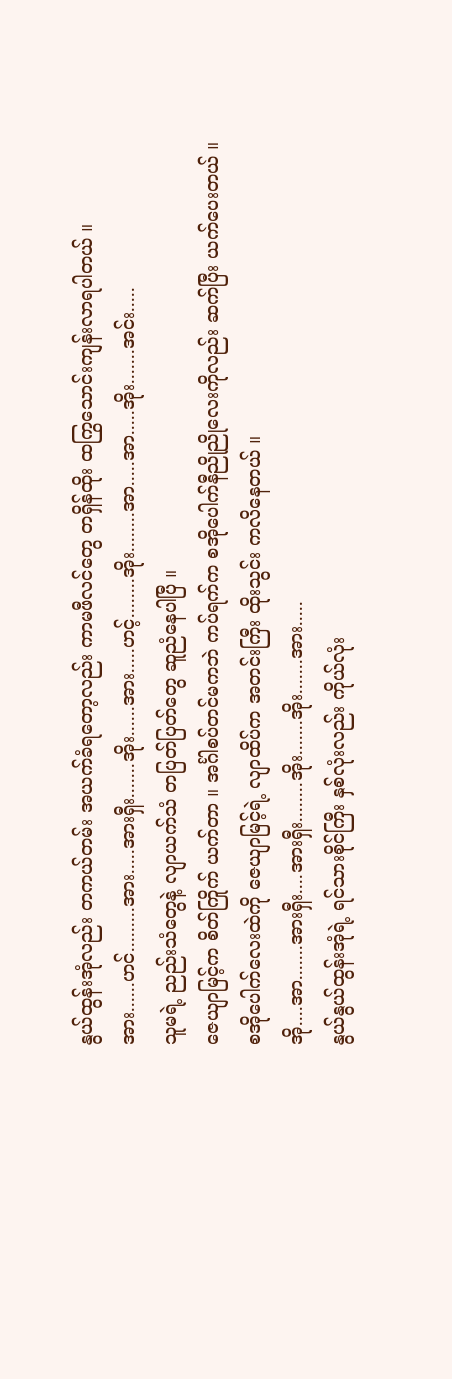နွယ်ထွန်းအုံလည်း တကယ်တမ်း အယက်ခံရတော့လည်း ကာမဖီလင်တွေ တရှိန်ထိုး ထကြွသောင်းကျန်းလာရပါတယ် ။
အား......ဟင်.........အား.....အားရှီး.......အိုး......အား.....ဟင့်........အိုး........အာ.....အာ.....အိုး.......အင်း.....
သူမရဲ့ ညည်းသံတွေနဲ့ လျာယက်သံ တပြတ်ပြတ်တွေ ဆူညံနေပါပြီ ။
ဇေယျာမြင့်က စိတ်ကြိုက် ယက်တာ ။ အင်္ဂါစပ်တင်မကဘဲ ကပ်ရက်က စအိုပေါက်နီညိုညိုလေးကိုလည်း ဆက်ပြီး ယက်ပေးတယ် ။
စအိုပေါက်လေးထဲကို ဇေယျာမြင့်ရဲ့ လျာထိပ်က အတင်းကြီး ထိုးသွင်း ကလိနေတယ် ။
အို....အာ.......အားရှီး....အားရှီး........အိုး.......အိုး.......အား.....
နွယ်နွယ်ထွန်းအုံရဲ့ ရင်သားစိုင်ကြီး နှစ်လုံးလည်း ကိုယ်လုံး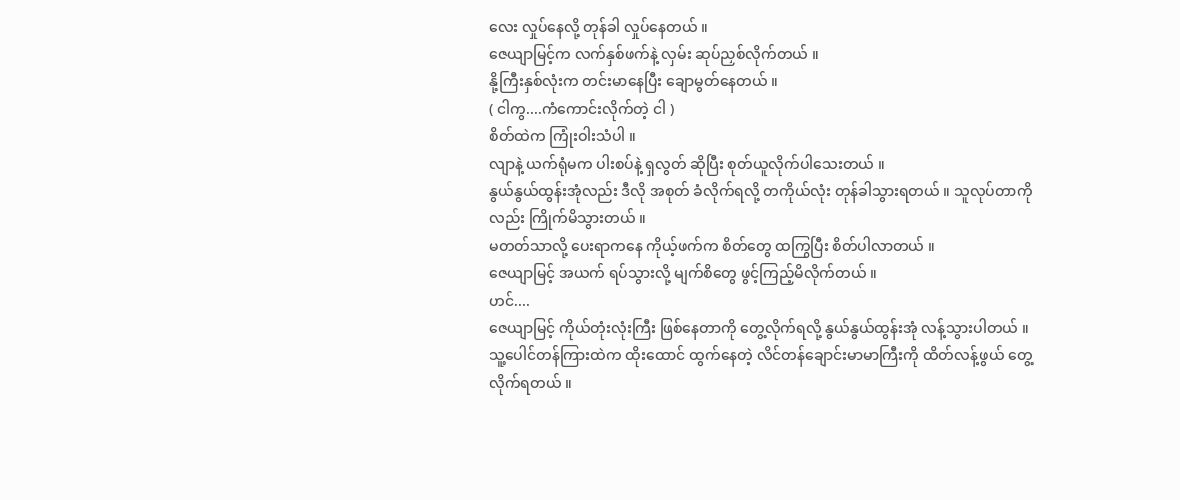လေး လှုပ်နေလို့ တုန်ခါ လှုပ်နေတယ် ။
ဇေယျာမြင့်က လက်နှစ်ဖက်နဲ့ လှမ်း ဆုပ်ညှစ်လိုက်တယ် ။
နို့ကြီးနှစ်လုံးက တင်းမာနေပြီး ချောမွတ်နေတယ် ။
( ငါကွ....ကံကောင်းလိုက်တဲ့ ငါ )
စိတ်ထဲက ကြုံးဝါးသံပါ ။
လျာနဲ့ ယက်ရုံမက ပါးစပ်နဲ့ ရှလွတ် ဆိုပြီး စုတ်ယူလိုက်ပါသေးတယ် ။
နွယ်နွယ်ထွန်းအုံလည်း ဒီလို အစုတ် ခံလိုက်ရလို့ တကိုယ်လုံး တုန်ခါသွားရတယ် ။ သူလုပ်တာကိုလည်း ကြိုက်မိသွားတယ် ။
မတတ်သာလို့ ပေးရာကနေ ကိုယ့်ဖက်က စိတ်တွေ ထကြွပြီး စိတ်ပါလာတယ် ။
ဇေယျာမြင့် အယက် ရပ်သွားလို့ မျက်စိတွေ ဖွင့်ကြည့်မိလိုက်တယ် ။
ဟင်....
ဇေယျာမြင့် ကိုယ်တုံးလုံးကြီး ဖြစ်နေတာကို တွေ့လိုက်ရလို့ နွယ်နွယ်ထွန်းအုံ လန့်သွားပါတယ် ။
သူ့ပေါင်တန်ကြားထဲက ထိုးထောင် ထွက်နေတဲ့ လိင်တန်ချောင်းမာမာကြီးကို ထိတ်လန့်ဖွယ် တွေ့လိုက်ရတယ် ။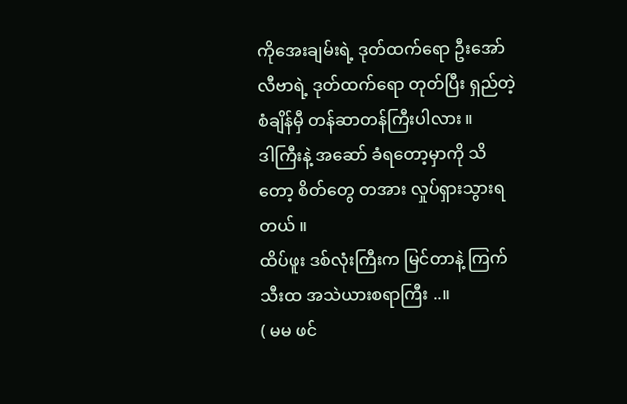ကိုအေးချမ်းရဲ့ ဒုတ်ထက်ရော ဦးအော်လီဗာရဲ့ ဒုတ်ထက်ရော တုတ်ပြီး ရှည်တဲ့ စံချိန်မှီ တန်ဆာတန်ကြီးပါလား ။
ဒါကြီးနဲ့ အဆော် ခံရတော့မှာကို သိတော့ စိတ်တွေ တအား လှုပ်ရှားသွားရတယ် ။
ထိပ်ဖူး ဒစ်လုံးကြီးက မြင်တာနဲ့ ကြက်သီးထ အသဲယားစရာကြီး ..။
( မမ ဖင်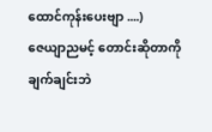ထောင်ကုန်းပေးဗျာ ....)
ဇေယျာညမင့် တောင်းဆိုတာကို ချက်ချင်းဘဲ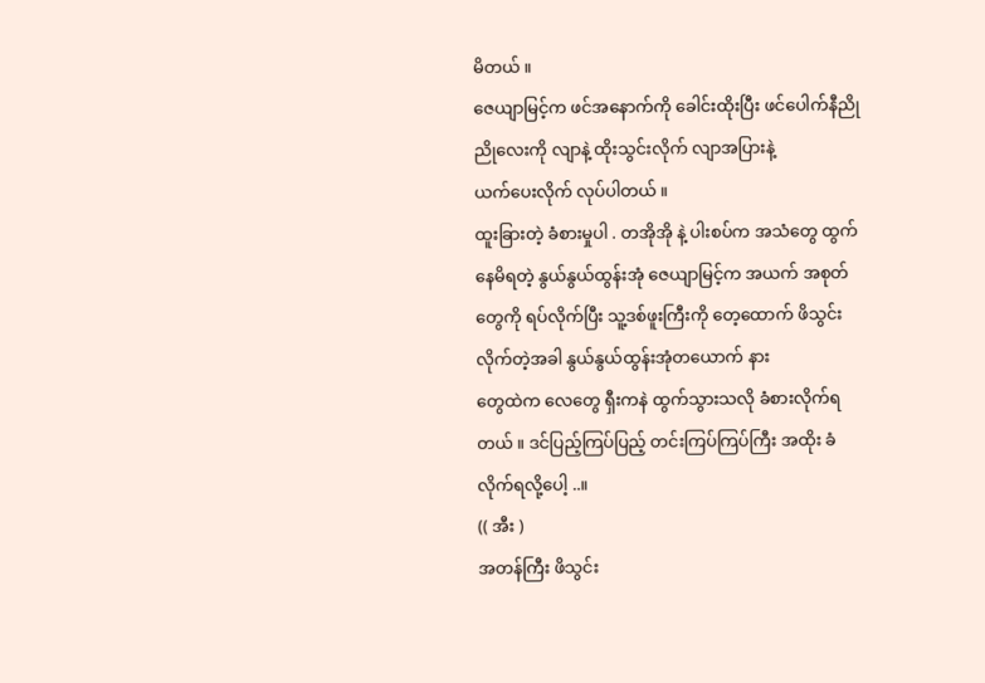မိတယ် ။
ဇေယျာမြင့်က ဖင်အနောက်ကို ခေါင်းထိုးပြီး ဖင်ပေါက်နီညိုညိုလေးကို လျာနဲ့ ထိုးသွင်းလိုက် လျာအပြားနဲ့
ယက်ပေးလိုက် လုပ်ပါတယ် ။
ထူးခြားတဲ့ ခံစားမှုပါ . တအိုအို နဲ့ ပါးစပ်က အသံတွေ ထွက်နေမိရတဲ့ နွယ်နွယ်ထွန်းအုံ ဇေယျာမြင့်က အယက် အစုတ်တွေကို ရပ်လိုက်ပြီး သူ့ဒစ်ဖူးကြီးကို တေ့ထောက် ဖိသွင်းလိုက်တဲ့အခါ နွယ်နွယ်ထွန်းအုံတယောက် နား
တွေထဲက လေတွေ ရှီးကနဲ ထွက်သွားသလို ခံစားလိုက်ရတယ် ။ ဒင်ပြည့်ကြပ်ပြည့် တင်းကြပ်ကြပ်ကြီး အထိုး ခံလိုက်ရလို့ပေါ့ ..။
(( အီး )
အတန်ကြီး ဖိသွင်း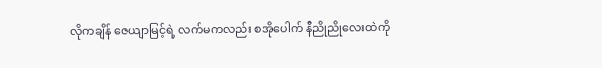လိုကချိန် ဇေယျာမြင့်ရဲ့ လက်မကလည်း စအိုပေါက် နီညိုညိုလေးထဲကို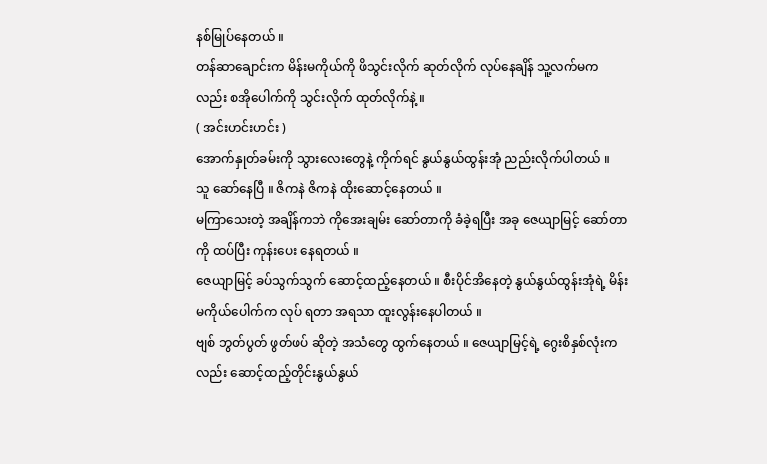နစ်မြုပ်နေတယ် ။
တန်ဆာချောင်းက မိန်းမကိုယ်ကို ဖိသွင်းလိုက် ဆုတ်လိုက် လုပ်နေချိန် သူ့လက်မကလည်း စအိုပေါက်ကို သွင်းလိုက် ထုတ်လိုက်နဲ့ ။
( အင်းဟင်းဟင်း )
အောက်နှုတ်ခမ်းကို သွားလေးတွေနဲ့ ကိုက်ရင် နွယ်နွယ်ထွန်းအုံ ညည်းလိုက်ပါတယ် ။
သူ ဆော်နေပြီ ။ ဇိကနဲ ဇိကနဲ ထိုးဆောင့်နေတယ် ။
မကြာသေးတဲ့ အချိန်ကဘဲ ကိုအေးချမ်း ဆော်တာကို ခံခဲ့ရပြီး အခု ဇေယျာမြင့် ဆော်တာကို ထပ်ပြီး ကုန်းပေး နေရတယ် ။
ဇေယျာမြင့် ခပ်သွက်သွက် ဆောင့်ထည့်နေတယ် ။ စီးပိုင်အိနေတဲ့ နွယ်နွယ်ထွန်းအုံရဲ့ မိန်းမကိုယ်ပေါက်က လုပ် ရတာ အရသာ ထူးလွန်းနေပါတယ် ။
ဗျစ် ဘွတ်ပွတ် ဖွတ်ဖပ် ဆိုတဲ့ အသံတွေ ထွက်နေတယ် ။ ဇေယျာမြင့်ရဲ့ ဂွေးစိနှစ်လုံးကလည်း ဆောင့်ထည့်တိုင်းနွယ်နွယ်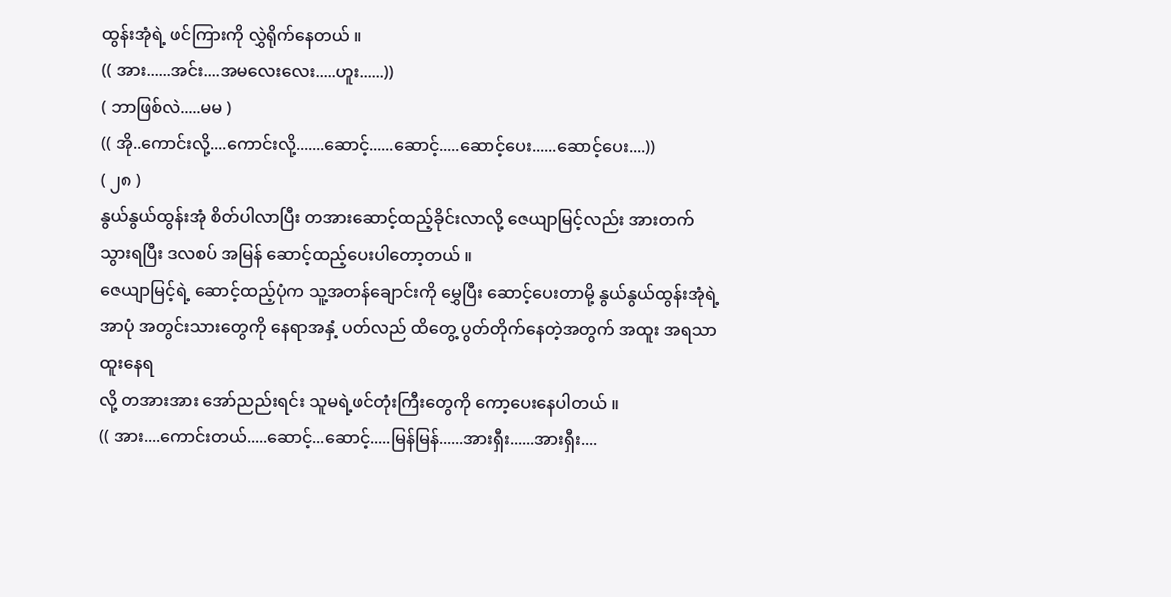ထွန်းအုံရဲ့ ဖင်ကြားကို လွှဲရိုက်နေတယ် ။
(( အား......အင်း....အမလေးလေး.....ဟူး......))
( ဘာဖြစ်လဲ.....မမ )
(( အို..ကောင်းလို့....ကောင်းလို့.......ဆောင့်......ဆောင့်.....ဆောင့်ပေး......ဆောင့်ပေး....))
( ၂၈ )
နွယ်နွယ်ထွန်းအုံ စိတ်ပါလာပြီး တအားဆောင့်ထည့်ခိုင်းလာလို့ ဇေယျာမြင့်လည်း အားတက်သွားရပြီး ဒလစပ် အမြန် ဆောင့်ထည့်ပေးပါတော့တယ် ။
ဇေယျာမြင့်ရဲ့ ဆောင့်ထည့်ပုံက သူ့အတန်ချောင်းကို မွှေပြီး ဆောင့်ပေးတာမို့ နွယ်နွယ်ထွန်းအုံရဲ့ အာပုံ အတွင်းသားတွေကို နေရာအနှံ့ ပတ်လည် ထိတွေ့ ပွတ်တိုက်နေတဲ့အတွက် အထူး အရသာထူးနေရ
လို့ တအားအား အော်ညည်းရင်း သူမရဲ့ဖင်တုံးကြီးတွေကို ကော့ပေးနေပါတယ် ။
(( အား....ကောင်းတယ်.....ဆောင့်...ဆောင့်.....မြန်မြန်......အားရှီး......အားရှီး....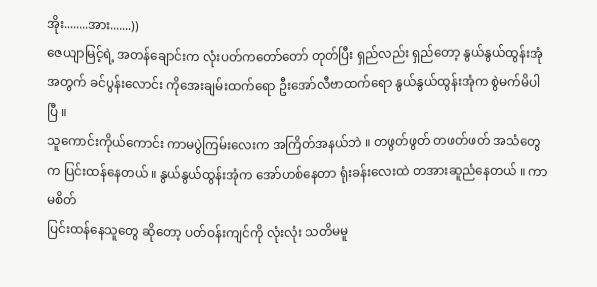အိုး........အား.......))
ဇေယျာမြင့်ရဲ့ အတန်ချောင်းက လုံးပတ်ကတော်တော် တုတ်ပြီး ရှည်လည်း ရှည်တော့ နွယ်နွယ်ထွန်းအုံ
အတွက် ခင်ပွန်းလောင်း ကိုအေးချမ်းထက်ရော ဦးအော်လီဗာထက်ရော နွယ်နွယ်ထွန်းအုံက စွဲမက်မိပါပြီ ။
သူကောင်းကိုယ်ကောင်း ကာမပွဲကြမ်းလေးက အကြိတ်အနယ်ဘဲ ။ တဖွတ်ဖွတ် တဖတ်ဖတ် အသံတွေက ပြင်းထန်နေတယ် ။ နွယ်နွယ်ထွန်းအုံက အော်ဟစ်နေတာ ရုံးခန်းလေးထဲ တအားဆူညံနေတယ် ။ ကာမစိတ်
ပြင်းထန်နေသူတွေ ဆိုတော့ ပတ်ဝန်းကျင်ကို လုံးလုံး သတိမမူ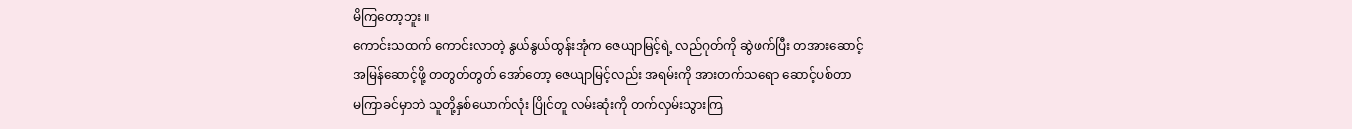မိကြတော့ဘူး ။
ကောင်းသထက် ကောင်းလာတဲ့ နွယ်နွယ်ထွန်းအုံက ဇေယျာမြင့်ရဲ့ လည်ဂုတ်ကို ဆွဲဖက်ပြီး တအားဆောင့်
အမြန်ဆောင့်ဖို့ တတွတ်တွတ် အော်တော့ ဇေယျာမြင့်လည်း အရမ်းကို အားတက်သရော ဆောင့်ပစ်တာ
မကြာခင်မှာဘဲ သူတို့နှစ်ယောက်လုံး ပြိုင်တူ လမ်းဆုံးကို တက်လှမ်းသွားကြ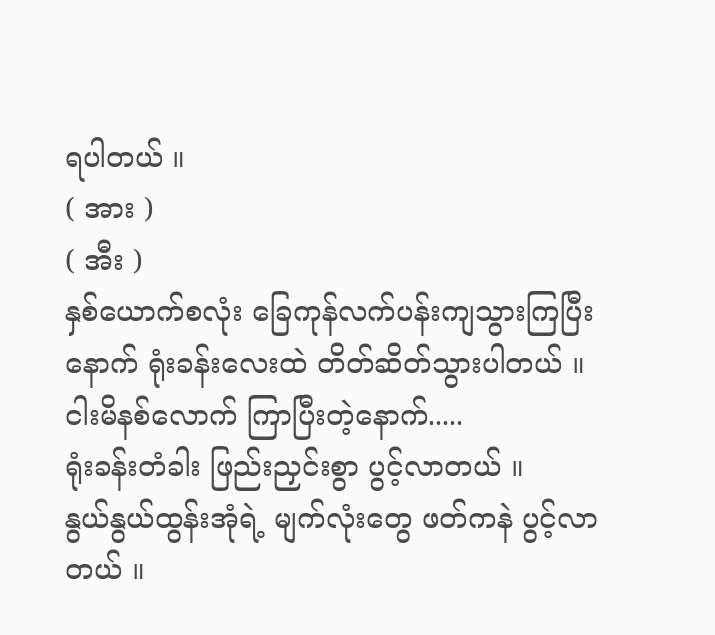ရပါတယ် ။
( အား )
( အီး )
နှစ်ယောက်စလုံး ခြေကုန်လက်ပန်းကျသွားကြပြီးနောက် ရုံးခန်းလေးထဲ တိတ်ဆိတ်သွားပါတယ် ။
ငါးမိနစ်လောက် ကြာပြီးတဲ့နောက်.....
ရုံးခန်းတံခါး ဖြည်းညှင်းစွာ ပွင့်လာတယ် ။
နွယ်နွယ်ထွန်းအုံရဲ့ မျက်လုံးတွေ ဖတ်ကနဲ ပွင့်လာတယ် ။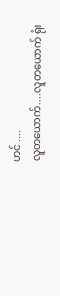ဟင် ....
လူတယောက်....လူတယောက် ရုံး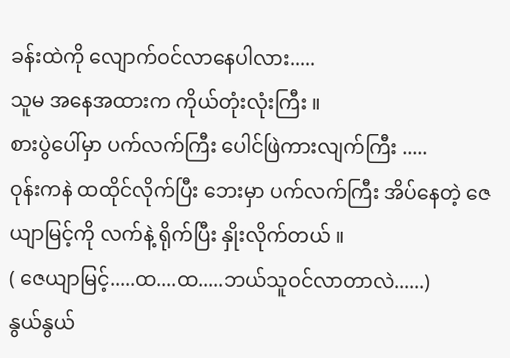ခန်းထဲကို လျောက်ဝင်လာနေပါလား.....
သူမ အနေအထားက ကိုယ်တုံးလုံးကြီး ။
စားပွဲပေါ်မှာ ပက်လက်ကြီး ပေါင်ဖြဲကားလျက်ကြီး .....
ဝုန်းကနဲ ထထိုင်လိုက်ပြီး ဘေးမှာ ပက်လက်ကြီး အိပ်နေတဲ့ ဇေယျာမြင့်ကို လက်နဲ့ ရိုက်ပြီး နှိုးလိုက်တယ် ။
( ဇေယျာမြင့်.....ထ....ထ.....ဘယ်သူဝင်လာတာလဲ......)
နွယ်နွယ်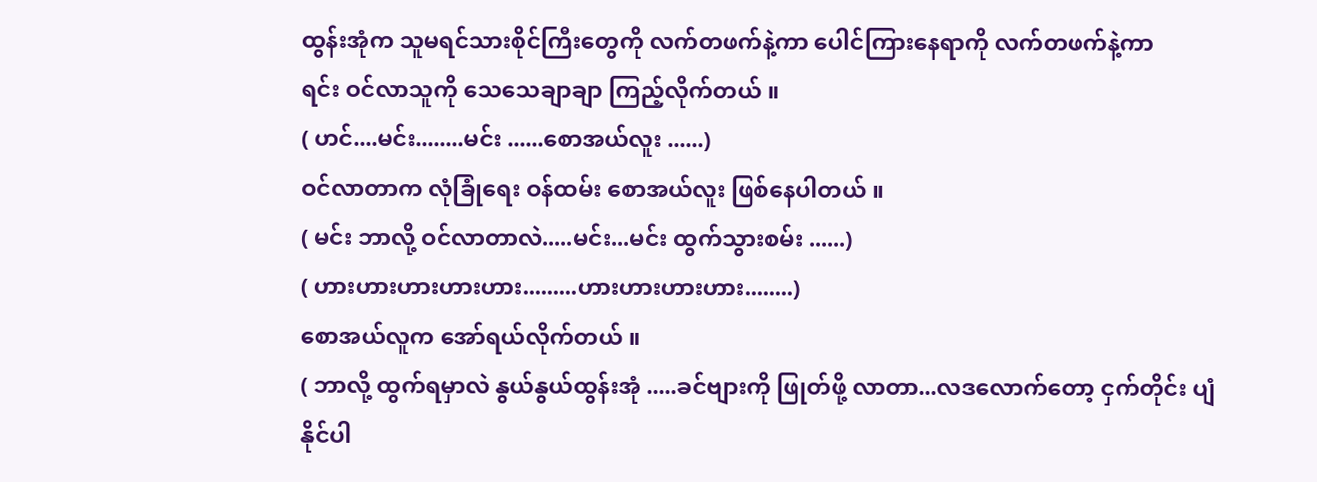ထွန်းအုံက သူမရင်သားစိုင်ကြီးတွေကို လက်တဖက်နဲ့ကာ ပေါင်ကြားနေရာကို လက်တဖက်နဲ့ကာ
ရင်း ဝင်လာသူကို သေသေချာချာ ကြည့်လိုက်တယ် ။
( ဟင်....မင်း........မင်း ......စောအယ်လူး ......)
ဝင်လာတာက လုံခြုံရေး ဝန်ထမ်း စောအယ်လူး ဖြစ်နေပါတယ် ။
( မင်း ဘာလို့ ဝင်လာတာလဲ.....မင်း...မင်း ထွက်သွားစမ်း ......)
( ဟားဟားဟားဟားဟား.........ဟားဟားဟားဟား........)
စောအယ်လူက အော်ရယ်လိုက်တယ် ။
( ဘာလို့ ထွက်ရမှာလဲ နွယ်နွယ်ထွန်းအုံ .....ခင်ဗျားကို ဖြုတ်ဖို့ လာတာ...လဒလောက်တော့ ငှက်တိုင်း ပျံ
နိုင်ပါ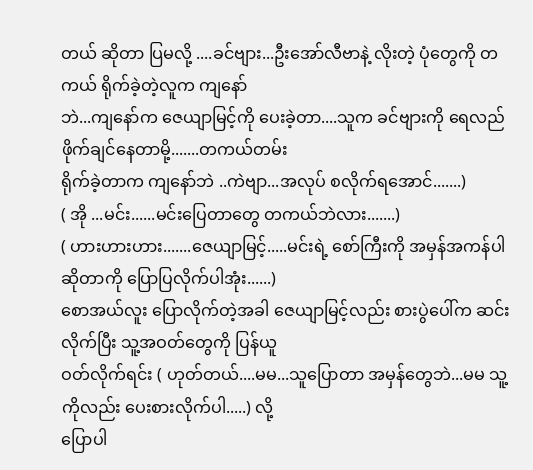တယ် ဆိုတာ ပြမလို့ ....ခင်ဗျား...ဦးအော်လီဗာနဲ့ လိုးတဲ့ ပုံတွေကို တကယ် ရိုက်ခဲ့တဲ့လူက ကျနော်
ဘဲ...ကျနော်က ဇေယျာမြင့်ကို ပေးခဲ့တာ....သူက ခင်ဗျားကို ရေလည် ဖိုက်ချင်နေတာမို့.......တကယ်တမ်း
ရိုက်ခဲ့တာက ကျနော်ဘဲ ..ကဲဗျာ...အလုပ် စလိုက်ရအောင်.......)
( အို ...မင်း......မင်းပြေတာတွေ တကယ်ဘဲလား.......)
( ဟားဟားဟား.......ဇေယျာမြင့်.....မင်းရဲ့ စော်ကြီးကို အမှန်အကန်ပါ ဆိုတာကို ပြောပြလိုက်ပါအုံး......)
စောအယ်လူး ပြောလိုက်တဲ့အခါ ဇေယျာမြင့်လည်း စားပွဲပေါ်က ဆင်းလိုက်ပြီး သူ့အဝတ်တွေကို ပြန်ယူ
ဝတ်လိုက်ရင်း ( ဟုတ်တယ်....မမ...သူပြောတာ အမှန်တွေဘဲ...မမ သူ့ကိုလည်း ပေးစားလိုက်ပါ.....) လို့
ပြောပါ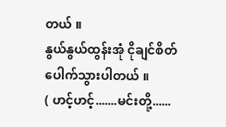တယ် ။
နွယ်နွယ်ထွန်းအုံ ငိုချင်စိတ် ပေါက်သွားပါတယ် ။
( ဟင့်ဟင့်.......မင်းတို့......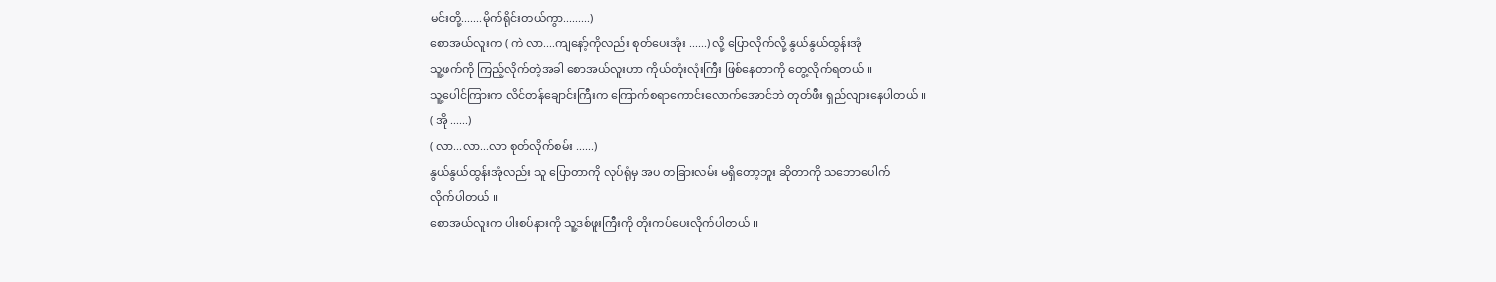မင်းတို့.......မိုက်ရိုင်းတယ်ကွာ.........)
စောအယ်လူးက ( ကဲ လာ....ကျနော့်ကိုလည်း စုတ်ပေးအုံး ......) လို့ ပြောလိုက်လို့ နွယ်နွယ်ထွန်းအုံ
သူ့ဖက်ကို ကြည့်လိုက်တဲ့အခါ စောအယ်လူးဟာ ကိုယ်တုံးလုံးကြီး ဖြစ်နေတာကို တွေ့လိုက်ရတယ် ။
သူ့ပေါင်ကြားက လိင်တန်ချောင်းကြီးက ကြောက်စရာကောင်းလောက်အောင်ဘဲ တုတ်ဖီး ရှည်လျားနေပါတယ် ။
( အို ......)
( လာ...လာ...လာ စုတ်လိုက်စမ်း ......)
နွယ်နွယ်ထွန်းအုံလည်း သူ ပြောတာကို လုပ်ရုံမှ အပ တခြားလမ်း မရှိတော့ဘူး ဆိုတာကို သဘောပေါက်
လိုက်ပါတယ် ။
စောအယ်လူးက ပါးစပ်နားကို သူ့ဒစ်ဖူးကြီးကို တိုးကပ်ပေးလိုက်ပါတယ် ။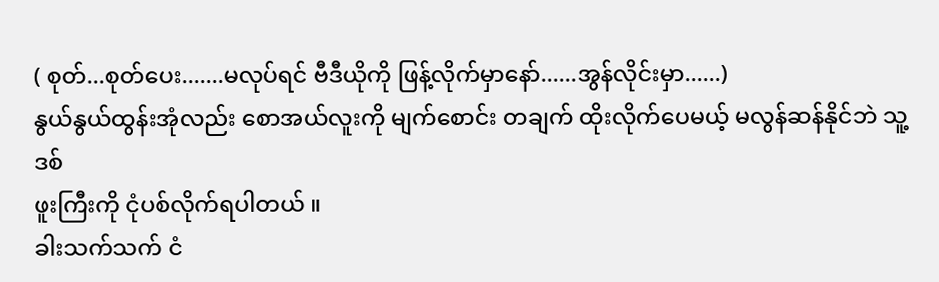( စုတ်...စုတ်ပေး.......မလုပ်ရင် ဗီဒီယိုကို ဖြန့်လိုက်မှာနော်......အွန်လိုင်းမှာ......)
နွယ်နွယ်ထွန်းအုံလည်း စောအယ်လူးကို မျက်စောင်း တချက် ထိုးလိုက်ပေမယ့် မလွန်ဆန်နိုင်ဘဲ သူ့ ဒစ်
ဖူးကြီးကို ငုံပစ်လိုက်ရပါတယ် ။
ခါးသက်သက် ငံ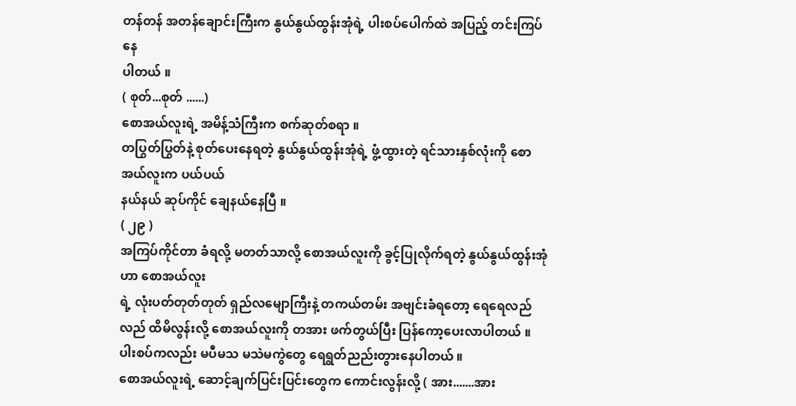တန်တန် အတန်ချောင်းကြီးက နွယ်နွယ်ထွန်းအုံရဲ့ ပါးစပ်ပေါက်ထဲ အပြည့် တင်းကြပ်နေ
ပါတယ် ။
( စုတ်...စုတ် ......)
စောအယ်လူးရဲ့ အမိန့်သံကြီးက စက်ဆုတ်စရာ ။
တပြွတ်ပြွတ်နဲ့ စုတ်ပေးနေရတဲ့ နွယ်နွယ်ထွန်းအုံရဲ့ ဖွံ့ထွားတဲ့ ရင်သားနှစ်လုံးကို စောအယ်လူးက ပယ်ပယ်
နယ်နယ် ဆုပ်ကိုင် ချေနယ်နေပြီ ။
( ၂၉ )
အကြပ်ကိုင်တာ ခံရလို့ မတတ်သာလို့ စောအယ်လူးကို ခွင့်ပြုလိုက်ရတဲ့ နွယ်နွယ်ထွန်းအုံဟာ စောအယ်လူး
ရဲ့ လုံးပတ်တုတ်တုတ် ရှည်လမျောကြီးနဲ့ တကယ်တမ်း အဗျင်းခံရတော့ ရေရေလည်လည် ထိမိလွန်းလို့ စောအယ်လူးကို တအား ဖက်တွယ်ပြီး ပြန်ကော့ပေးလာပါတယ် ။
ပါးစပ်ကလည်း မပီမသ မသဲမကွဲတွေ ရေရွတ်ညည်းတွားနေပါတယ် ။
စောအယ်လူးရဲ့ ဆောင့်ချက်ပြင်းပြင်းတွေက ကောင်းလွန်းလို့ ( အား.......အား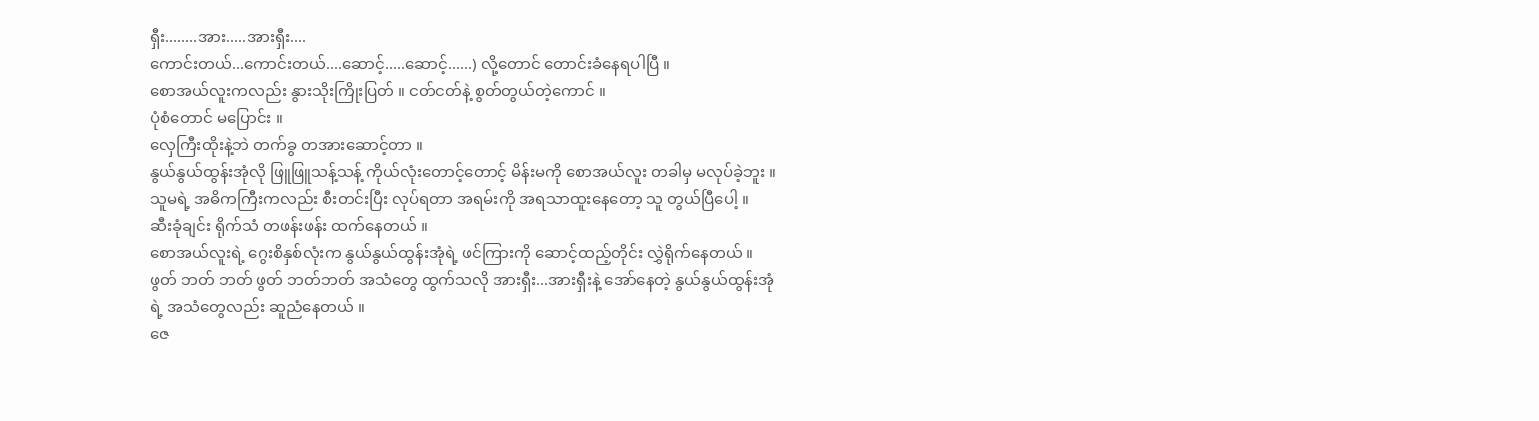ရှီး........အား.....အားရှီး....
ကောင်းတယ်...ကောင်းတယ်....ဆောင့်.....ဆောင့်......) လို့တောင် တောင်းခံနေရပါပြီ ။
စောအယ်လူးကလည်း နွားသိုးကြိုးပြတ် ။ ငတ်ငတ်နဲ့ စွတ်တွယ်တဲ့ကောင် ။
ပုံစံတောင် မပြောင်း ။
လှေကြီးထိုးနဲ့ဘဲ တက်ခွ တအားဆောင့်တာ ။
နွယ်နွယ်ထွန်းအုံလို ဖြူဖြူသန့်သန့် ကိုယ်လုံးတောင့်တောင့် မိန်းမကို စောအယ်လူး တခါမှ မလုပ်ခဲ့ဘူး ။
သူမရဲ့ အဓိကကြီးကလည်း စီးတင်းပြီး လုပ်ရတာ အရမ်းကို အရသာထူးနေတော့ သူ တွယ်ပြီပေါ့ ။
ဆီးခုံချင်း ရိုက်သံ တဖန်းဖန်း ထက်နေတယ် ။
စောအယ်လူးရဲ့ ဂွေးစိနှစ်လုံးက နွယ်နွယ်ထွန်းအုံရဲ့ ဖင်ကြားကို ဆောင့်ထည့်တိုင်း လွှဲရိုက်နေတယ် ။
ဖွတ် ဘတ် ဘတ် ဖွတ် ဘတ်ဘတ် အသံတွေ ထွက်သလို အားရှီး...အားရှီးနဲ့ အော်နေတဲ့ နွယ်နွယ်ထွန်းအုံ
ရဲ့ အသံတွေလည်း ဆူညံနေတယ် ။
ဇေ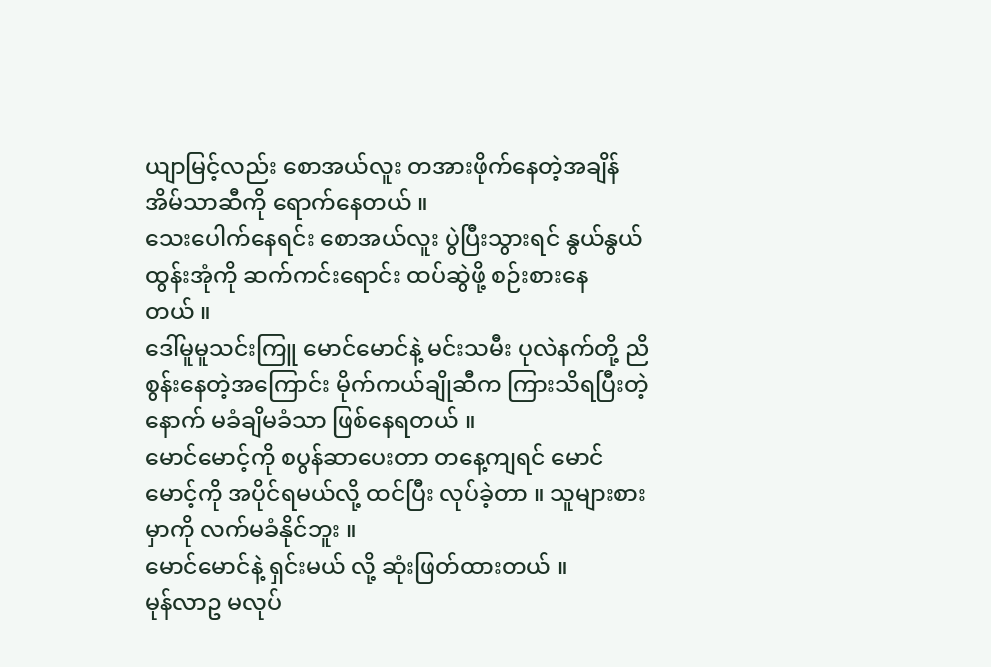ယျာမြင့်လည်း စောအယ်လူး တအားဖိုက်နေတဲ့အချိန် အိမ်သာဆီကို ရောက်နေတယ် ။
သေးပေါက်နေရင်း စောအယ်လူး ပွဲပြီးသွားရင် နွယ်နွယ်ထွန်းအုံကို ဆက်ကင်းရောင်း ထပ်ဆွဲဖို့ စဉ်းစားနေ
တယ် ။
ဒေါ်မူမူသင်းကြူ မောင်မောင်နဲ့ မင်းသမီး ပုလဲနက်တို့ ညိစွန်းနေတဲ့အကြောင်း မိုက်ကယ်ချိုဆီက ကြားသိရပြီးတဲ့နောက် မခံချိမခံသာ ဖြစ်နေရတယ် ။
မောင်မောင့်ကို စပွန်ဆာပေးတာ တနေ့ကျရင် မောင်မောင့်ကို အပိုင်ရမယ်လို့ ထင်ပြီး လုပ်ခဲ့တာ ။ သူများစားမှာကို လက်မခံနိုင်ဘူး ။
မောင်မောင်နဲ့ ရှင်းမယ် လို့ ဆုံးဖြတ်ထားတယ် ။
မုန်လာဥ မလုပ်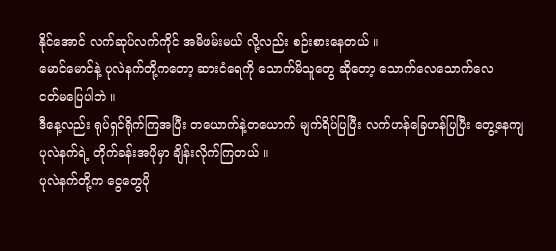နိုင်အောင် လက်ဆုပ်လက်ကိုင် အမိဖမ်းမယ် လို့လည်း စဉ်းစားနေတယ် ။
မောင်မောင်နဲ့ ပုလဲနက်တို့ကတော့ ဆားငံရေကို သောက်မိသူတွေ ဆိုတော့ သောက်လေသောက်လေ
ငတ်မပြေပါဘဲ ။
ဒီနေ့လည်း ရုပ်ရှင်ရိုက်ကြအပြီး တယောက်နဲ့တယောက် မျက်ရိပ်ပြပြီး လက်ဟန်ခြေဟန်ပြပြီး တွေ့နေကျ
ပုလဲနက်ရဲ့ တိုက်ခန်းအပိုမှာ ချိန်းလိုက်ကြတယ် ။
ပုလဲနက်တို့က ငွေတွေပို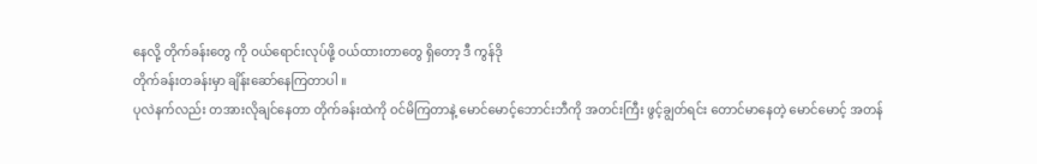နေလို့ တိုက်ခန်းတွေ ကို ဝယ်ရောင်းလုပ်ဖို့ ဝယ်ထားတာတွေ ရှိတော့ ဒီ ကွန်ဒို
တိုက်ခန်းတခန်းမှာ ချိန်းဆော်နေကြတာပါ ။
ပုလဲနက်လည်း တအားလိုချင်နေတာ တိုက်ခန်းထဲကို ဝင်မိကြတာနဲ့ မောင်မောင့်ဘောင်းဘီကို အတင်းကြီး ဖွင့်ချွတ်ရင်း တောင်မာနေတဲ့ မောင်မောင့် အတန်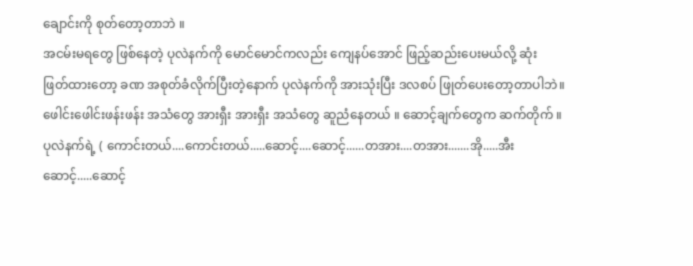ချောင်းကို စုတ်တော့တာဘဲ ။
အငမ်းမရတွေ ဖြစ်နေတဲ့ ပုလဲနက်ကို မောင်မောင်ကလည်း ကျေနပ်အောင် ဖြည့်ဆည်းပေးမယ်လို့ ဆုံး
ဖြတ်ထားတော့ ခဏ အစုတ်ခံလိုက်ပြီးတဲ့နောက် ပုလဲနက်ကို အားသုံးပြီး ဒလစပ် ဖြုတ်ပေးတော့တာပါဘဲ။
ဖေါင်းဖေါင်းဖန်းဖန်း အသံတွေ အားရှီး အားရှီး အသံတွေ ဆူညံနေတယ် ။ ဆောင့်ချက်တွေက ဆက်တိုက် ။
ပုလဲနက်ရဲ့ ( ကောင်းတယ်....ကောင်းတယ်.....ဆောင့်....ဆောင့်......တအား....တအား.......အို.....အီး
ဆောင့်.....ဆောင့်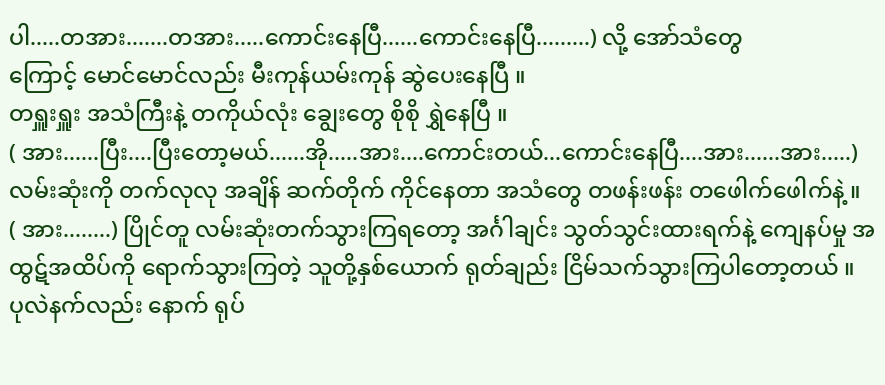ပါ.....တအား.......တအား.....ကောင်းနေပြီ......ကောင်းနေပြီ.........) လို့ အော်သံတွေ
ကြောင့် မောင်မောင်လည်း မီးကုန်ယမ်းကုန် ဆွဲပေးနေပြီ ။
တရှူးရှူး အသံကြီးနဲ့ တကိုယ်လုံး ချွေးတွေ စိုစို ရွှဲနေပြီ ။
( အား......ပြီး....ပြီးတော့မယ်......အို.....အား....ကောင်းတယ်...ကောင်းနေပြီ....အား......အား.....)
လမ်းဆုံးကို တက်လုလု အချိန် ဆက်တိုက် ကိုင်နေတာ အသံတွေ တဖန်းဖန်း တဖေါက်ဖေါက်နဲ့ ။
( အား........) ပြိုင်တူ လမ်းဆုံးတက်သွားကြရတော့ အင်္ဂါချင်း သွတ်သွင်းထားရက်နဲ့ ကျေနပ်မှု အထွဋ်အထိပ်ကို ရောက်သွားကြတဲ့ သူတို့နှစ်ယောက် ရုတ်ချည်း ငြိမ်သက်သွားကြပါတော့တယ် ။
ပုလဲနက်လည်း နောက် ရုပ်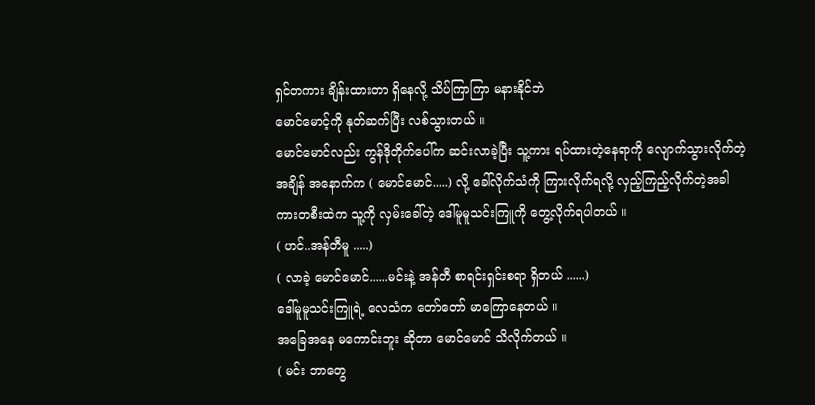ရှင်တကား ချိန်းထားတာ ရှိနေလို့ သိပ်ကြာကြာ မနားနိုင်ဘဲ
မောင်မောင့်ကို နုတ်ဆက်ပြီး လစ်သွားတယ် ။
မောင်မောင်လည်း ကွန်ဒိုတိုက်ပေါ်က ဆင်းလာခဲ့ပြီး သူ့ကား ရပ်ထားတဲ့နေရာကို လျောက်သွားလိုက်တဲ့
အချိန် အနောက်က ( မောင်မောင်.....) လို့ ခေါ်လိုက်သံကို ကြားလိုက်ရလို့ လှည့်ကြည့်လိုက်တဲ့အခါ
ကားတစီးထဲက သူ့ကို လှမ်းခေါ်တဲ့ ဒေါ်မူမူသင်းကြူကို တွေ့လိုက်ရပါတယ် ။
( ဟင်..အန်တီမူ .....)
( လာခဲ့ မောင်မောင်......မင်းနဲ့ အန်တီ စာရင်းရှင်းစရာ ရှိတယ် ......)
ဒေါ်မူမူသင်းကြူရဲ့ လေသံက တော်တော် မာကြောနေတယ် ။
အခြေအနေ မကောင်းဘူး ဆိုတာ မောင်မောင် သိလိုက်တယ် ။
( မင်း ဘာတွေ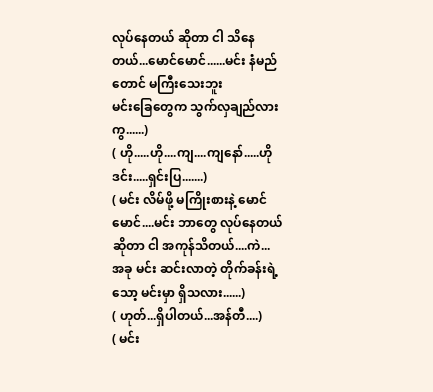လုပ်နေတယ် ဆိုတာ ငါ သိနေတယ်...မောင်မောင်......မင်း နံမည်တောင် မကြီးသေးဘူး
မင်းခြေတွေက သွက်လှချည်လားကွ......)
( ဟို.....ဟို....ကျ....ကျနော်.....ဟိုဒင်း.....ရှင်းပြ.......)
( မင်း လိမ်ဖို့ မကြိုးစားနဲ့ မောင်မောင်....မင်း ဘာတွေ လုပ်နေတယ် ဆိုတာ ငါ အကုန်သိတယ်....ကဲ...
အခု မင်း ဆင်းလာတဲ့ တိုက်ခန်းရဲ့ သော့ မင်းမှာ ရှိသလား......)
( ဟုတ်...ရှိပါတယ်...အန်တီ....)
( မင်း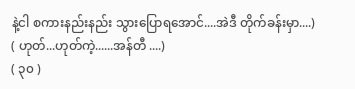နဲ့ငါ စကားနည်းနည်း သွားပြောရအောင်....အဲဒီ တိုက်ခန်းမှာ....)
( ဟုတ်...ဟုတ်ကဲ့......အန်တီ ....)
( ၃၀ )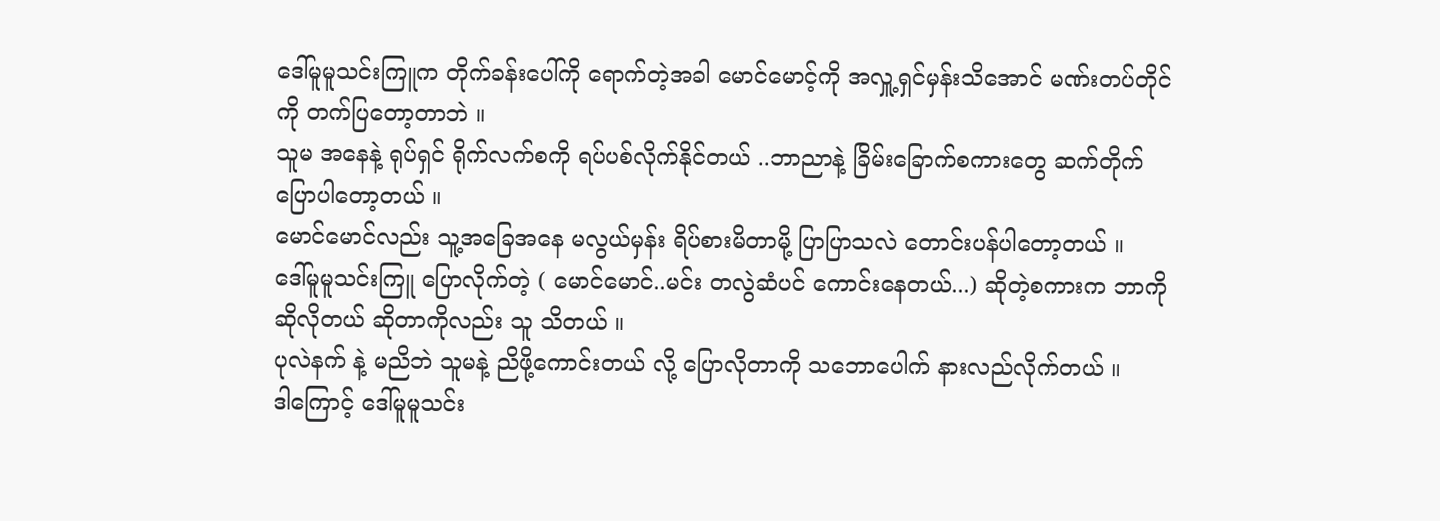ဒေါ်မူမူသင်းကြူက တိုက်ခန်းပေါ်ကို ရောက်တဲ့အခါ မောင်မောင့်ကို အလှူ့ရှင်မှန်းသိအောင် မဏ်းတပ်တိုင်
ကို တက်ပြတော့တာဘဲ ။
သူမ အနေနဲ့ ရုပ်ရှင် ရိုက်လက်စကို ရပ်ပစ်လိုက်နိုင်တယ် ..ဘာညာနဲ့ ခြိမ်းခြောက်စကားတွေ ဆက်တိုက်
ပြောပါတော့တယ် ။
မောင်မောင်လည်း သူ့အခြေအနေ မလွယ်မှန်း ရိပ်စားမိတာမို့ ပြာပြာသလဲ တောင်းပန်ပါတော့တယ် ။
ဒေါ်မူမူသင်းကြူ ပြောလိုက်တဲ့ ( မောင်မောင်..မင်း တလွဲဆံပင် ကောင်းနေတယ်...) ဆိုတဲ့စကားက ဘာကို
ဆိုလိုတယ် ဆိုတာကိုလည်း သူ သိတယ် ။
ပုလဲနက် နဲ့ မညိဘဲ သူမနဲ့ ညိဖို့ကောင်းတယ် လို့ ပြောလိုတာကို သဘောပေါက် နားလည်လိုက်တယ် ။
ဒါကြောင့် ဒေါ်မူမူသင်း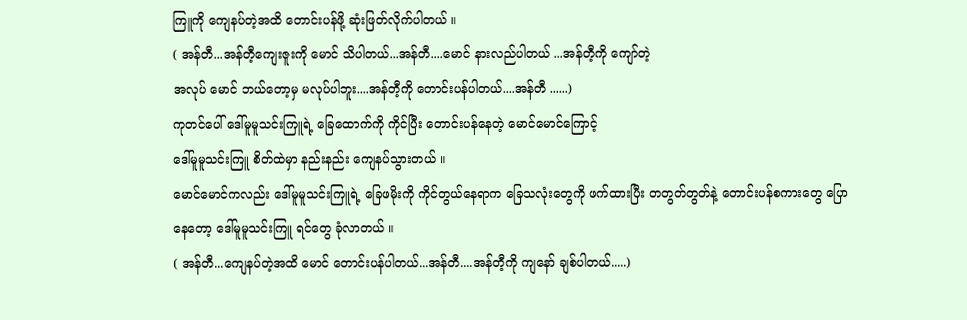ကြူကို ကျေနပ်တဲ့အထိ တောင်းပန်ဖို့ ဆုံးဖြတ်လိုက်ပါတယ် ။
( အန်တီ...အန်တီ့ကျေးဇူးကို မောင် သိပါတယ်...အန်တီ....မောင် နားလည်ပါတယ် ...အန်တီ့ကို ကျော်တဲ့
အလုပ် မောင် ဘယ်တော့မှ မလုပ်ပါဘူး....အန်တီ့ကို တောင်းပန်ပါတယ်....အန်တီ ......)
ကုတင်ပေါ် ဒေါ်မူမူသင်းကြူရဲ့ ခြေထောက်ကို ကိုင်ပြီး တောင်းပန်နေတဲ့ မောင်မောင်ကြောင့်
ဒေါ်မူမူသင်းကြူ စိတ်ထဲမှာ နည်းနည်း ကျေနပ်သွားတယ် ။
မောင်မောင်ကလည်း ဒေါ်မူမူသင်းကြူရဲ့ ခြေဖမိုးကို ကိုင်တွယ်နေရာက ခြေသလုံးတွေကို ဖက်ထားပြီး တတွတ်တွတ်နဲ့ တောင်းပန်စကားတွေ ပြောနေတော့ ဒေါ်မူမူသင်းကြူ ရင်တွေ ခုံလာတယ် ။
( အန်တီ...ကျေနပ်တဲ့အထိ မောင် တောင်းပန်ပါတယ်...အန်တီ....အန်တီ့ကို ကျနော် ချစ်ပါတယ်.....)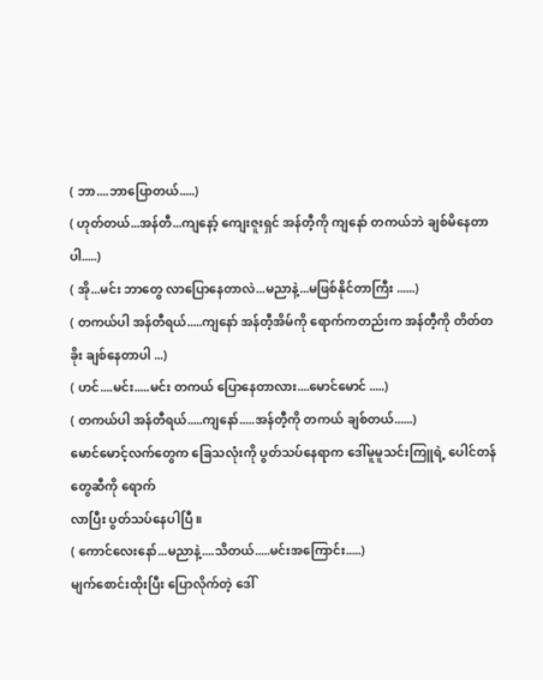( ဘာ....ဘာပြောတယ်.....)
( ဟုတ်တယ်...အန်တီ...ကျနော့် ကျေးဇူးရှင် အန်တီ့ကို ကျနော် တကယ်ဘဲ ချစ်မိနေတာပါ.....)
( အို...မင်း ဘာတွေ လာပြောနေတာလဲ...မညာနဲ့...မဖြစ်နိုင်တာကြီး ......)
( တကယ်ပါ အန်တီရယ်.....ကျနော် အန်တီ့အိမ်ကို ရောက်ကတည်းက အန်တီ့ကို တိတ်တခိုး ချစ်နေတာပါ ...)
( ဟင်....မင်း.....မင်း တကယ် ပြောနေတာလား....မောင်မောင် .....)
( တကယ်ပါ အန်တီရယ်.....ကျနော်.....အန်တီ့ကို တကယ် ချစ်တယ်......)
မောင်မောင့်လက်တွေက ခြေသလုံးကို ပွတ်သပ်နေရာက ဒေါ်မူမူသင်းကြူရဲ့ ပေါင်တန်တွေဆီကို ရောက်
လာပြီး ပွတ်သပ်နေပါပြီ ။
( ကောင်လေးနော်...မညာနဲ့....သိတယ်.....မင်းအကြောင်း.....)
မျက်စောင်းထိုးပြီး ပြောလိုက်တဲ့ ဒေါ်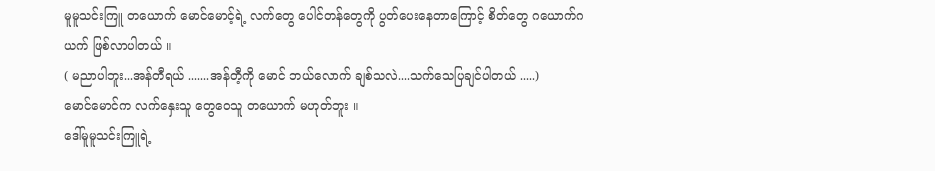မူမူသင်းကြူ တယောက် မောင်မောင့်ရဲ့ လက်တွေ ပေါင်တန်တွေကို ပွတ်ပေးနေတာကြောင့် စိတ်တွေ ဂယောက်ဂယက် ဖြစ်လာပါတယ် ။
( မညာပါဘူး...အန်တီရယ် .......အန်တီ့ကို မောင် ဘယ်လောက် ချစ်သလဲ....သက်သေပြချင်ပါတယ် .....)
မောင်မောင်က လက်နှေးသူ တွေဝေသူ တယောက် မဟုတ်ဘူး ။
ဒေါ်မူမူသင်းကြူရဲ့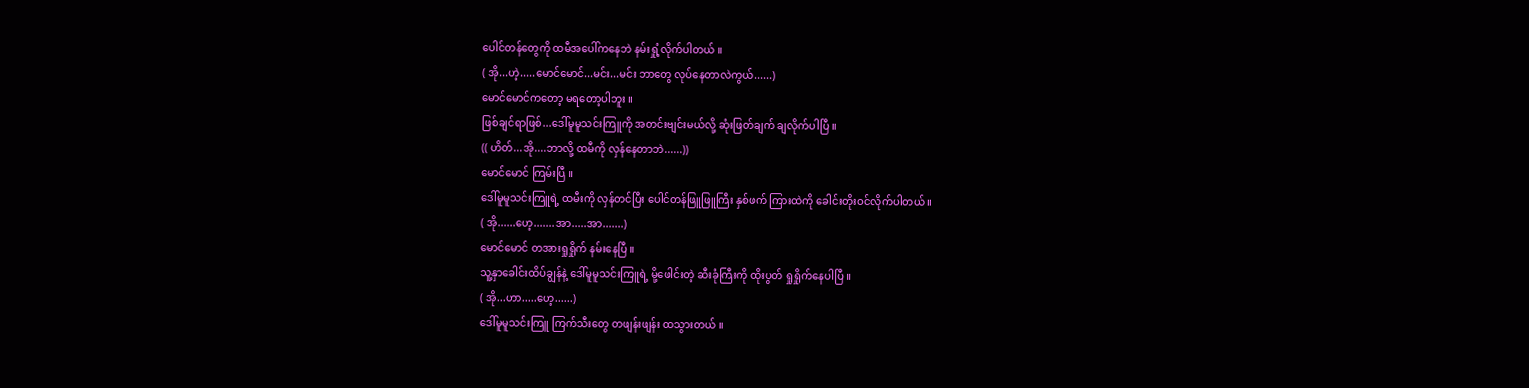ပေါင်တန်တွေကို ထမီအပေါ်ကနေဘဲ နမ်းရှုံ့လိုက်ပါတယ် ။
( အို...ဟဲ့.....မောင်မောင်...မင်း...မင်း ဘာတွေ လုပ်နေတာလဲကွယ်......)
မောင်မောင်ကတော့ မရတော့ပါဘူး ။
ဖြစ်ချင်ရာဖြစ်...ဒေါ်မူမူသင်းကြူကို အတင်းဗျင်းမယ်လို့ ဆုံးဖြတ်ချက် ချလိုက်ပါပြီ ။
(( ဟိတ်...အို....ဘာလို့ ထမီကို လှန်နေတာဘဲ......))
မောင်မောင် ကြမ်းပြီ ။
ဒေါ်မူမူသင်းကြူရဲ့ ထမီးကို လှန်တင်ပြီး ပေါင်တန်ဖြူဖြူကြီး နှစ်ဖက် ကြားထဲကို ခေါင်းတိုးဝင်လိုက်ပါတယ် ။
( အို......ဟေ့.......အာ.....အာ.......)
မောင်မောင် တအားရှုရှိုက် နမ်းနေပြီ ။
သူ့နှာခေါင်းထိပ်ချွန်နဲ့ ဒေါ်မူမူသင်းကြူရဲ့ မို့ဖေါင်းတဲ့ ဆီးခုံကြီးကို ထိုးပွတ် ရှုရှိုက်နေပါပြီ ။
( အို...ဟာ.....ဟေ့......)
ဒေါ်မူမူသင်းကြူ ကြက်သီးတွေ တဖျန်းဖျန်း ထသွားတယ် ။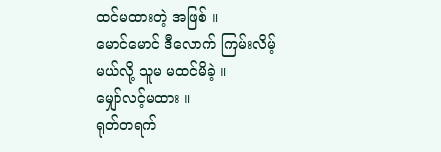ထင်မထားတဲ့ အဖြစ် ။
မောင်မောင် ဒီလောက် ကြမ်းလိမ့်မယ်လို့ သူမ မထင်မိခဲ့ ။
မျှော်လင့်မထား ။
ရုတ်တရက်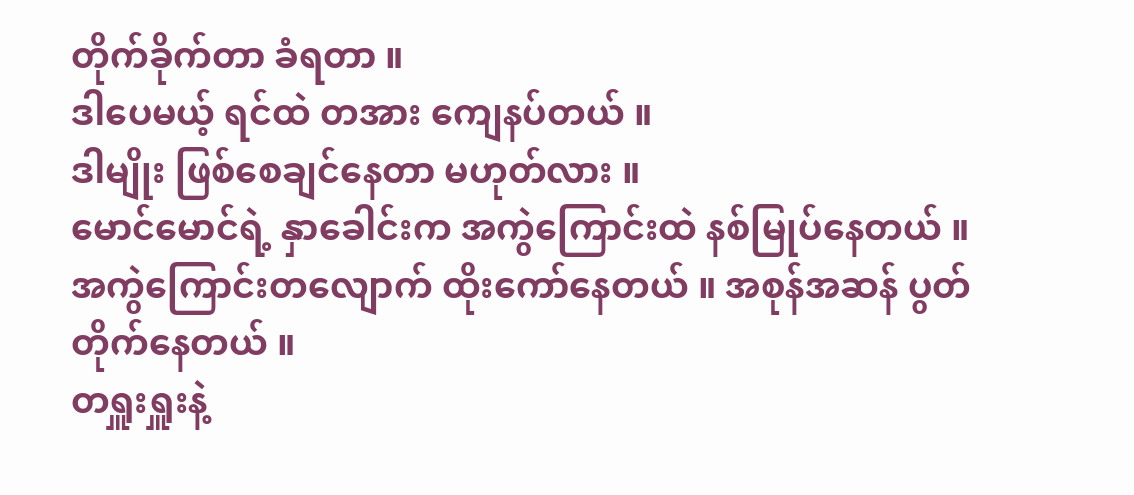တိုက်ခိုက်တာ ခံရတာ ။
ဒါပေမယ့် ရင်ထဲ တအား ကျေနပ်တယ် ။
ဒါမျိုး ဖြစ်စေချင်နေတာ မဟုတ်လား ။
မောင်မောင်ရဲ့ နှာခေါင်းက အကွဲကြောင်းထဲ နစ်မြုပ်နေတယ် ။
အကွဲကြောင်းတလျောက် ထိုးကော်နေတယ် ။ အစုန်အဆန် ပွတ်တိုက်နေတယ် ။
တရှူးရှူးနဲ့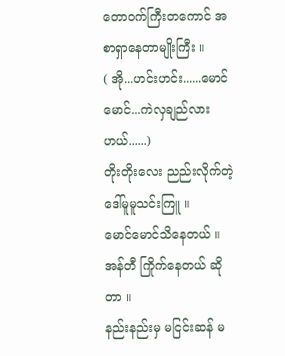တောဝက်ကြီးတကောင် အစာရှာနေတာမျိုးကြီး ။
( အို...ဟင်းဟင်း......မောင်မောင်...ကဲလှချည်လားဟယ်......)
တိုးတိုးလေး ညည်းလိုက်တဲ့ ဒေါ်မူမူသင်းကြူ ။
မောင်မောင်သိနေတယ် ။
အန်တီ ကြိုက်နေတယ် ဆိုတာ ။
နည်းနည်းမှ မငြင်းဆန် မ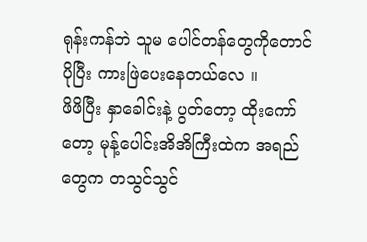ရုန်းကန်ဘဲ သူမ ပေါင်တန်တွေကိုတောင် ပိုပြီး ကားဖြဲပေးနေတယ်လေ ။
ဖိဖိပြီး နှာခေါင်းနဲ့ ပွတ်တော့ ထိုးကော်တော့ မုန့်ပေါင်းအိအိကြီးထဲက အရည်တွေက တသွင်သွင်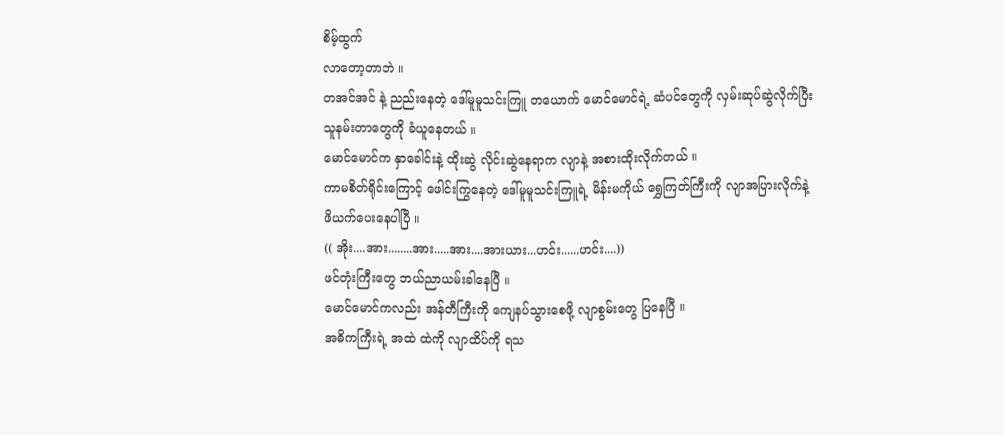စိမ့်ထွက်
လာတော့တာဘဲ ။
တအင်အင် နဲ့ ညည်းနေတဲ့ ဒေါ်မူမူသင်းကြူ တယောက် မောင်မောင်ရဲ့ ဆံပင်တွေကို လှမ်းဆုပ်ဆွဲလိုက်ပြီး
သူနမ်းတာတွေကို ခံယူနေတယ် ။
မောင်မောင်က နှာခေါင်းနဲ့ ထိုးဆွဲ လိုင်းဆွဲနေရာက လျာနဲ့ အစားထိုးလိုက်တယ် ။
ကာမစိတ်ရိုင်းကြောင့် ဖေါင်းကြွနေတဲ့ ဒေါ်မူမူသင်းကြူရဲ့ မိန်းမကိုယ် ရွှေကြတ်ကြီးကို လျာအပြားလိုက်နဲ့
ဖိယက်ပေးနေပါပြီ ။
(( အိုး....အား........အား.....အား....အားယား...ဟင်း......ဟင်း....))
ဖင်တုံးကြီးတွေ ဘယ်ညာယမ်းခါနေပြီ ။
မောင်မောင်ကလည်း အန်တီကြီးကို ကျေနပ်သွားစေဖို့ လျာစွမ်းတွေ ပြနေပြီ ။
အဓိကကြီးရဲ့ အထဲ ထဲကို လျာထိပ်ကို ရသ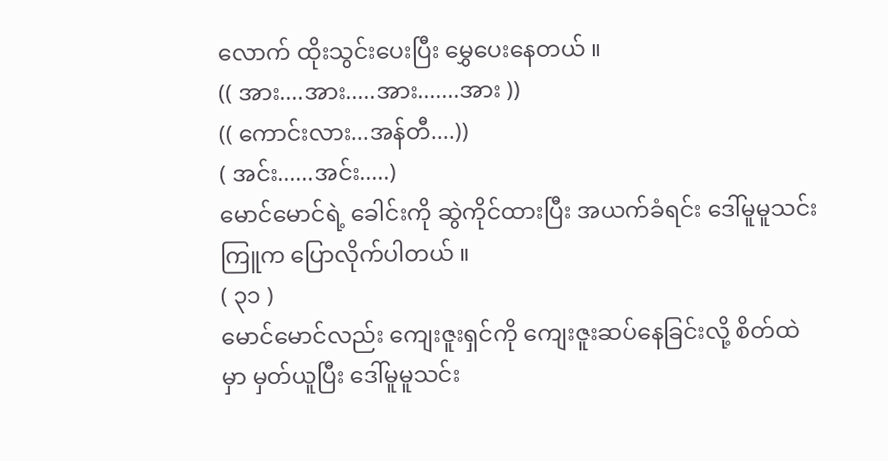လောက် ထိုးသွင်းပေးပြီး မွှေပေးနေတယ် ။
(( အား....အား.....အား.......အား ))
(( ကောင်းလား...အန်တီ....))
( အင်း......အင်း.....)
မောင်မောင်ရဲ့ ခေါင်းကို ဆွဲကိုင်ထားပြီး အယက်ခံရင်း ဒေါ်မူမူသင်းကြူက ပြောလိုက်ပါတယ် ။
( ၃၁ )
မောင်မောင်လည်း ကျေးဇူးရှင်ကို ကျေးဇူးဆပ်နေခြင်းလို့ စိတ်ထဲမှာ မှတ်ယူပြီး ဒေါ်မူမူသင်း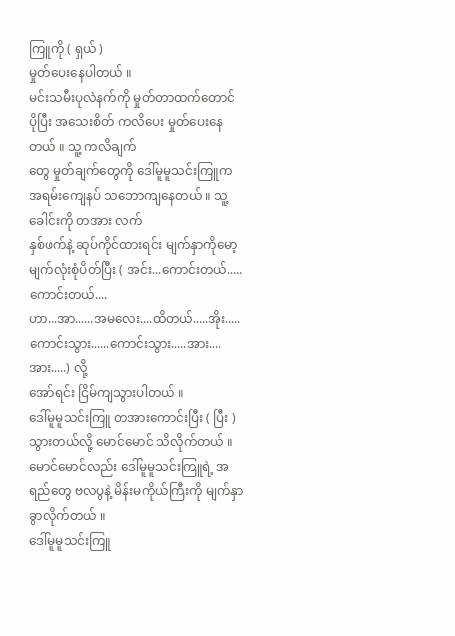ကြူကို ( ရှယ် )
မှုတ်ပေးနေပါတယ် ။
မင်းသမီးပုလဲနက်ကို မှုတ်တာထက်တောင် ပိုပြီး အသေးစိတ် ကလိပေး မှုတ်ပေးနေတယ် ။ သူ့ ကလိချက်
တွေ မှုတ်ချက်တွေကို ဒေါ်မူမူသင်းကြူက အရမ်းကျေနပ် သဘောကျနေတယ် ။ သူ့ခေါင်းကို တအား လက်
နှစ်ဖက်နဲ့ ဆုပ်ကိုင်ထားရင်း မျက်နှာကိုမော့ မျက်လုံးစုံပိတ်ပြီး ( အင်း...ကောင်းတယ်.....ကောင်းတယ်....
ဟာ...အာ......အမလေး....ထိတယ်.....အိုး.....ကောင်းသွား......ကောင်းသွား.....အား....အား.....) လို့
အော်ရင်း ငြိမ်ကျသွားပါတယ် ။
ဒေါ်မူမူသင်းကြူ တအားကောင်းပြီး ( ပြီး ) သွားတယ်လို့ မောင်မောင် သိလိုက်တယ် ။
မောင်မောင်လည်း ဒေါ်မူမူသင်းကြူရဲ့ အရည်တွေ ဗလပွနဲ့ မိန်းမကိုယ်ကြီးကို မျက်နှာ ခွာလိုက်တယ် ။
ဒေါ်မူမူသင်းကြူ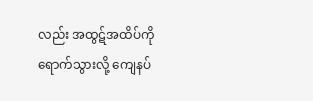လည်း အထွဋ်အထိပ်ကို ရောက်သွားလို့ ကျေနပ်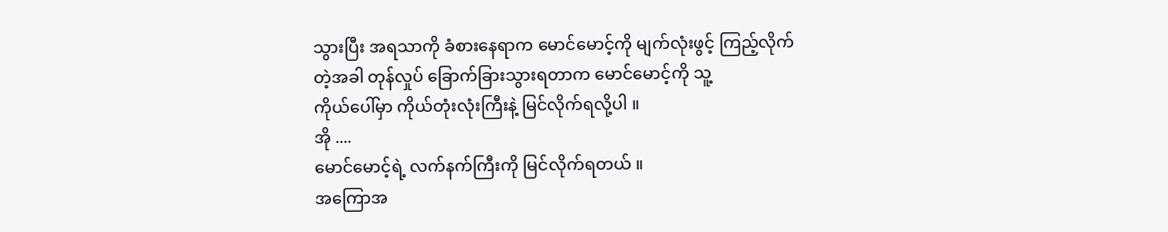သွားပြီး အရသာကို ခံစားနေရာက မောင်မောင့်ကို မျက်လုံးဖွင့် ကြည့်လိုက်တဲ့အခါ တုန်လှုပ် ခြောက်ခြားသွားရတာက မောင်မောင့်ကို သူ့
ကိုယ်ပေါ်မှာ ကိုယ်တုံးလုံးကြီးနဲ့ မြင်လိုက်ရလို့ပါ ။
အို ....
မောင်မောင့်ရဲ့ လက်နက်ကြီးကို မြင်လိုက်ရတယ် ။
အကြောအ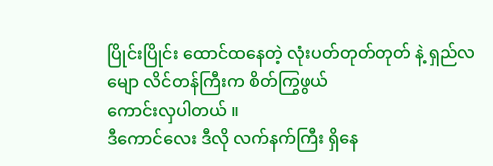ပြိုင်းပြိုင်း ထောင်ထနေတဲ့ လုံးပတ်တုတ်တုတ် နဲ့ ရှည်လမျော လိင်တန်ကြီးက စိတ်ကြွဖွယ်
ကောင်းလှပါတယ် ။
ဒီကောင်လေး ဒီလို လက်နက်ကြီး ရှိနေ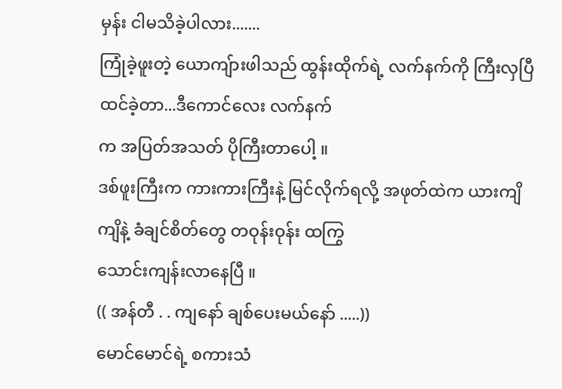မှန်း ငါမသိခဲ့ပါလား.......
ကြုံခဲ့ဖူးတဲ့ ယောကျ်ားဖါသည် ထွန်းထိုက်ရဲ့ လက်နက်ကို ကြီးလှပြီ ထင်ခဲ့တာ...ဒီကောင်လေး လက်နက်
က အပြတ်အသတ် ပိုကြီးတာပေါ့ ။
ဒစ်ဖူးကြီးက ကားကားကြီးနဲ့ မြင်လိုက်ရလို့ အဖုတ်ထဲက ယားကျိကျိနဲ့ ခံချင်စိတ်တွေ တဝုန်းဝုန်း ထကြွ
သောင်းကျန်းလာနေပြီ ။
(( အန်တီ . . ကျနော် ချစ်ပေးမယ်နော် .....))
မောင်မောင်ရဲ့ စကားသံ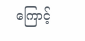ကြောင့်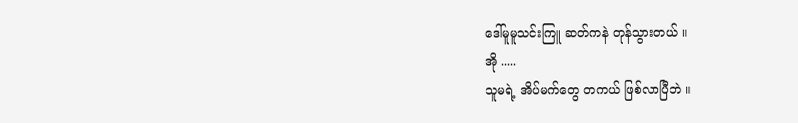ဒေါ်မူမူသင်းကြူ ဆတ်ကနဲ တုန်သွားတယ် ။
အို .....
သူမရဲ့ အိပ်မက်တွေ တကယ် ဖြစ်လာပြီဘဲ ။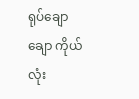ရုပ်ချောချော ကိုယ်လုံး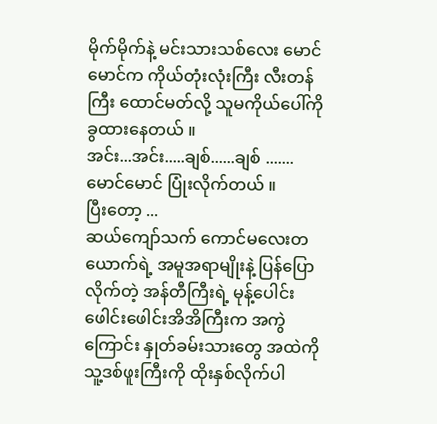မိုက်မိုက်နဲ့ မင်းသားသစ်လေး မောင်မောင်က ကိုယ်တုံးလုံးကြီး လီးတန်ကြီး ထောင်မတ်လို့ သူမကိုယ်ပေါ်ကို ခွထားနေတယ် ။
အင်း...အင်း.....ချစ်......ချစ် .......
မောင်မောင် ပြုံးလိုက်တယ် ။
ပြီးတော့ ...
ဆယ်ကျော်သက် ကောင်မလေးတယောက်ရဲ့ အမူအရာမျိုးနဲ့ ပြန်ပြောလိုက်တဲ့ အန်တီကြီးရဲ့ မုန့်ပေါင်း
ဖေါင်းဖေါင်းအိအိကြီးက အကွဲကြောင်း နှုတ်ခမ်းသားတွေ အထဲကို သူ့ဒစ်ဖူးကြီးကို ထိုးနှစ်လိုက်ပါ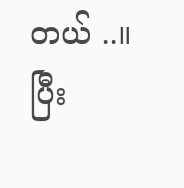တယ် ..။
ပြီး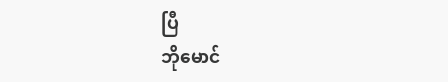ပြီ
ဘိုမောင်